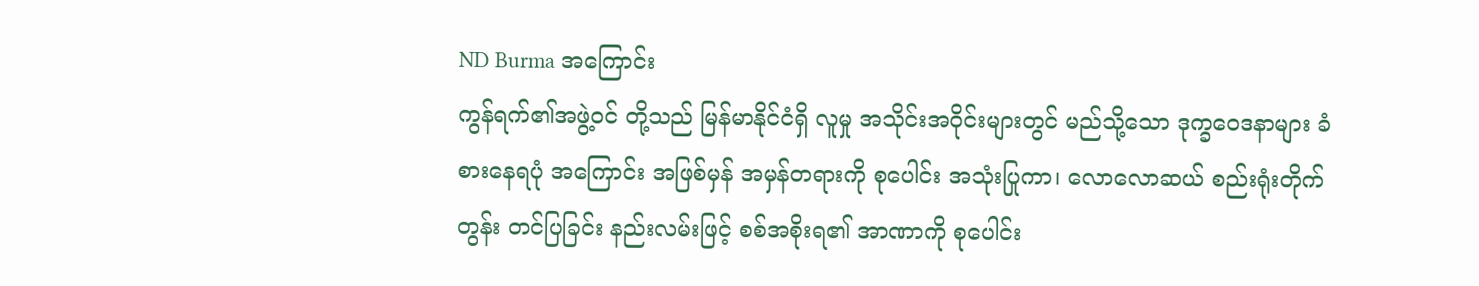ND Burma အကြောင်း
ကွန်ရက်၏အဖွဲ့ဝင် တို့သည် မြန်မာနိုင်ငံရှိ လူမှု အသိုင်းအဝိုင်းများတွင် မည်သို့သော ဒုက္ခဝေဒနာများ ခံစားနေရပုံ အကြောင်း အဖြစ်မှန် အမှန်တရားကို စုပေါင်း အသုံးပြုကာ၊ လောလောဆယ် စည်းရုံးတိုက်တွန်း တင်ပြခြင်း နည်းလမ်းဖြင့် စစ်အစိုးရ၏ အာဏာကို စုပေါင်း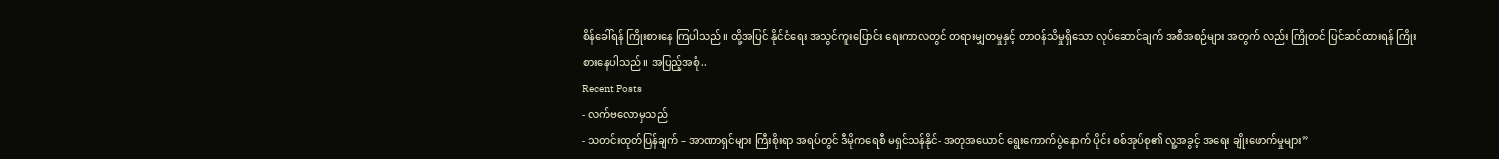စိန်ခေါ်ရန် ကြိုးစားနေ ကြပါသည်။ ထို့အပြင် နိုင်ငံရေး အသွင်ကူးပြောင်း ရေးကာလတွင် တရားမျှတမှုနှင့် တာဝန်သိမှုရှိသော လုပ်ဆောင်ချက် အစီအစဉ်များ အတွက် လည်း ကြိုတင် ပြင်ဆင်ထားရန် ကြိုးစားနေပါသည်။ အပြည့်အစုံ..
Recent Posts
- လက်ဗလောမှသည်
- သတင်းထုတ်ပြန်ချက် – အာဏာရှင်များ ကြီးစိုးရာ အရပ်တွင် ဒီမိုကရေစီ မရှင်သန်နိုင်- အတုအယောင် ရွေးကောက်ပွဲနောက် ပိုင်း စစ်အုပ်စု၏ လူ့အခွင့် အရေး ချိုးဖောက်မှုများ”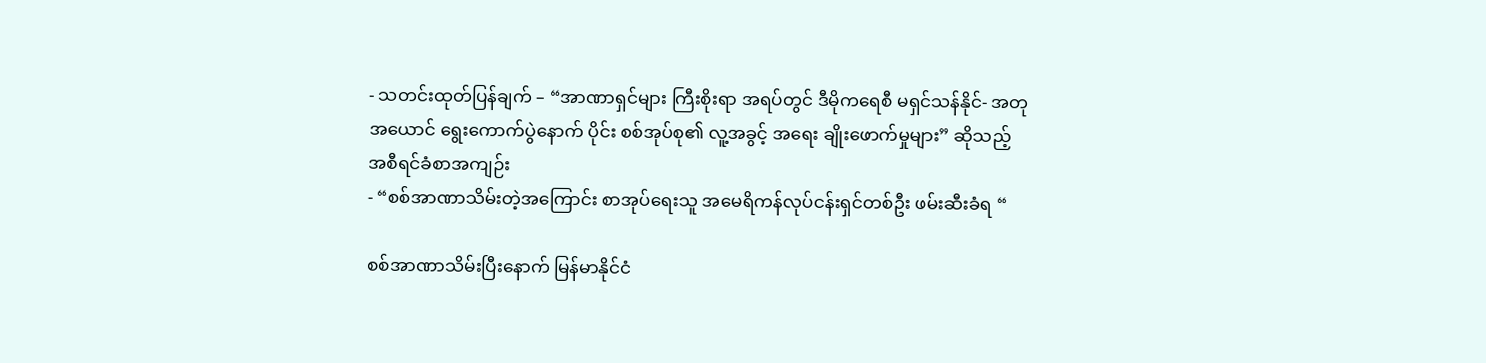- သတင်းထုတ်ပြန်ချက် – “အာဏာရှင်များ ကြီးစိုးရာ အရပ်တွင် ဒီမိုကရေစီ မရှင်သန်နိုင်- အတုအယောင် ရွေးကောက်ပွဲနောက် ပိုင်း စစ်အုပ်စု၏ လူ့အခွင့် အရေး ချိုးဖောက်မှုများ” ဆိုသည့် အစီရင်ခံစာအကျဉ်း
- “စစ်အာဏာသိမ်းတဲ့အကြောင်း စာအုပ်ရေးသူ အမေရိကန်လုပ်ငန်းရှင်တစ်ဦး ဖမ်းဆီးခံရ “

စစ်အာဏာသိမ်းပြီးနောက် မြန်မာနိုင်ငံ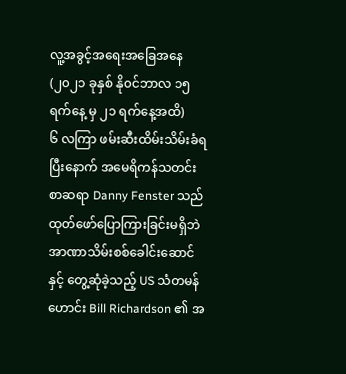လူ့အခွင့်အရေးအခြေအနေ (၂၀၂၁ ခုနှစ် နို၀င်ဘာလ ၁၅ ရက်နေ့ မှ ၂၁ ရက်နေ့အထိ)
၆ လကြာ ဖမ်းဆီးထိမ်းသိမ်းခံရပြီးနောက် အမေရိကန်သတင်းစာဆရာ Danny Fenster သည် ထုတ်ဖော်ပြောကြားခြင်းမရှိဘဲ အာဏာသိမ်းစစ်ခေါင်းဆောင်နှင့် တွေ့ဆုံခဲ့သည့် US သံတမန်ဟောင်း Bill Richardson ၏ အ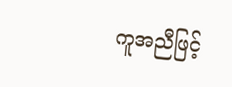ကူအညီဖြင့်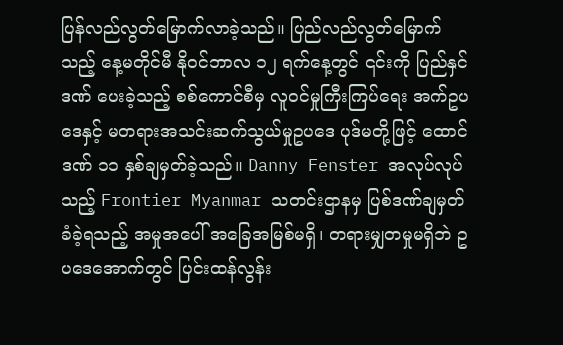ပြန်လည်လွတ်မြောက်လာခဲ့သည်။ ပြည်လည်လွတ်မြောက်သည့် နေ့မတိုင်မီ နို၀င်ဘာလ ၁၂ ရက်နေ့တွင် ၎င်းကို ပြည်နှင်ဒဏ် ပေးခဲ့သည့် စစ်ကောင်စီမှ လူဝင်မှုကြီးကြပ်ရေး အက်ဥပဒေနှင့် မတရားအသင်းဆက်သွယ်မှုဥပဒေ ပုဒ်မတို့ဖြင့် ထောင်ဒဏ် ၁၁ နှစ်ချမှတ်ခဲ့သည်။ Danny Fenster အလုပ်လုပ်သည့် Frontier Myanmar သတင်းဌာနမှ ပြစ်ဒဏ်ချမှတ်ခံခဲ့ရသည့် အမှုအပေါ် အခြေအမြစ်မရှိ၊ တရားမျှတမှုမရှိဘဲ ဥပဒေအောက်တွင် ပြင်းထန်လွန်း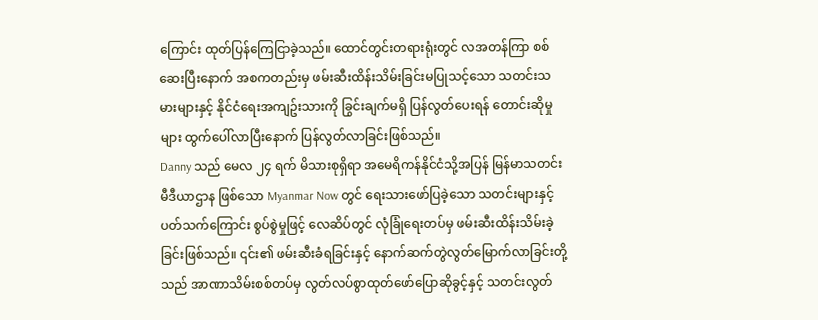ကြောင်း ထုတ်ပြန်ကြေငြာခဲ့သည်။ ထောင်တွင်းတရားရုံးတွင် လအတန်ကြာ စစ်ဆေးပြီးနောက် အစကတည်းမှ ဖမ်းဆီးထိန်းသိမ်းခြင်းမပြုသင့်သော သတင်းသမားများနှင့် နိုင်ငံရေးအကျဥ်းသားကို ခြွင်းချက်မရှိ ပြန်လွတ်ပေးရန် တောင်းဆိုမှုများ ထွက်ပေါ်လာပြီးနောက် ပြန်လွတ်လာခြင်းဖြစ်သည်။
Danny သည် မေလ ၂၄ ရက် မိသားစုရှိရာ အမေရိကန်နိုင်ငံသို့အပြန် မြန်မာသတင်းမီဒီယာဌာန ဖြစ်သော Myanmar Now တွင် ရေးသားဖော်ပြခဲ့သော သတင်းများနှင့် ပတ်သက်ကြောင်း စွပ်စွဲမှုဖြင့် လေဆိပ်တွင် လုံခြုံရေးတပ်မှ ဖမ်းဆီးထိန်းသိမ်းခဲ့ခြင်းဖြစ်သည်။ ၎င်း၏ ဖမ်းဆီးခံရခြင်းနှင့် နောက်ဆက်တွဲလွတ်မြောက်လာခြင်းတို့သည် အာဏာသိမ်းစစ်တပ်မှ လွတ်လပ်စွာထုတ်ဖော်ပြောဆိုခွင့်နှင့် သတင်းလွတ်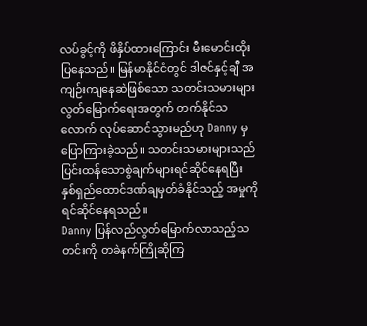လပ်ခွင့်ကို ဖိနှိပ်ထားကြောင်း မီးမောင်းထိုးပြနေသည်။ မြန်မာနိုင်ငံတွင် ဒါဇင်နှင့်ချီ အကျဉ်းကျနေဆဲဖြစ်သော သတင်းသမားများလွတ်မြောက်ရေးအတွက် တက်နိုင်သလောက် လုပ်ဆောင်သွားမည်ဟု Danny မှ ပြောကြားခဲ့သည်။ သတင်းသမားများသည် ပြင်းထန်သောစွဲချက်များရင်ဆိုင်နေရပြီး နှစ်ရှည်ထောင်ဒဏ်ချမှတ်ခံနိုင်သည့် အမှုကိုရင်ဆိုင်နေရသည်။
Danny ပြန်လည်လွတ်မြောက်လာသည့်သတင်းကို တခဲနက်ကြိုဆိုကြ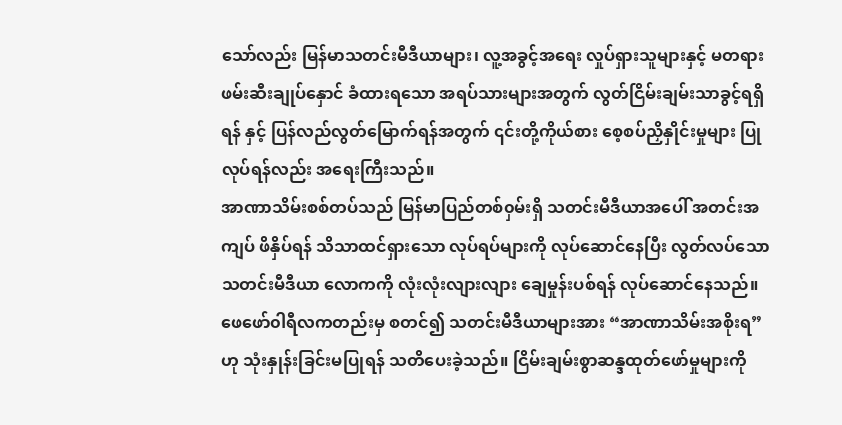သော်လည်း မြန်မာသတင်းမီဒီယာများ၊ လူ့အခွင့်အရေး လှုပ်ရှားသူများနှင့် မတရား ဖမ်းဆီးချုပ်နှောင် ခံထားရသော အရပ်သားများအတွက် လွတ်ငြိမ်းချမ်းသာခွင့်ရရှိရန် နှင့် ပြန်လည်လွတ်မြောက်ရန်အတွက် ၎င်းတို့ကိုယ်စား စေ့စပ်ညှိနှိုင်းမှုများ ပြုလုပ်ရန်လည်း အရေးကြီးသည်။
အာဏာသိမ်းစစ်တပ်သည် မြန်မာပြည်တစ်၀ှမ်းရှိ သတင်းမီဒီယာအပေါ် အတင်းအကျပ် ဖိနှိပ်ရန် သိသာထင်ရှားသော လုပ်ရပ်များကို လုပ်ဆောင်နေပြီး လွတ်လပ်သော သတင်းမီဒီယာ လောကကို လုံးလုံးလျားလျား ချေမှုန်းပစ်ရန် လုပ်ဆောင်နေသည်။ ဖေဖော်၀ါရီလကတည်းမှ စတင်၍ သတင်းမီဒီယာများအား “အာဏာသိမ်းအစိုးရ”ဟု သုံးနှုန်းခြင်းမပြုရန် သတိပေးခဲ့သည်။ ငြိမ်းချမ်းစွာဆန္ဒထုတ်ဖော်မှုများကို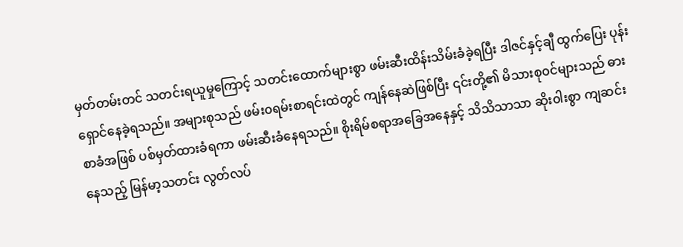မှတ်တမ်းတင် သတင်းရယူမှုကြောင့် သတင်းထောက်များစွာ ဖမ်းဆီးထိန်းသိမ်းခံခဲ့ရပြီး ဒါဇင်နှင့်ချီ ထွက်ပြေး ပုန်းရှောင်နေခဲ့ရသည်။ အများစုသည် ဖမ်း၀ရမ်းစာရင်းထဲတွင် ကျန်နေဆဲဖြစ်ပြီး ၎င်းတို့၏ မိသားစု၀င်များသည် ဓားစာခံအဖြစ် ပစ်မှတ်ထားခံရကာ ဖမ်းဆီးခံနေရသည်။ စိုးရိမ်စရာအခြေအနေနှင့် သိသိသာသာ ဆိုး၀ါးစွာ ကျဆင်းနေသည့် မြန်မာ့သတင်း လွတ်လပ်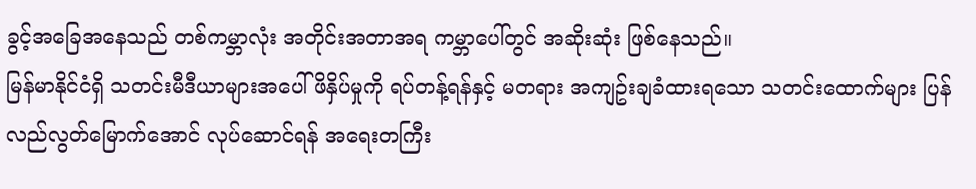ခွင့်အခြေအနေသည် တစ်ကမ္ဘာလုံး အတိုင်းအတာအရ ကမ္ဘာပေါ်တွင် အဆိုးဆုံး ဖြစ်နေသည်။
မြန်မာနိုင်ငံရှိ သတင်းမီဒီယာများအပေါ် ဖိနှိပ်မှုကို ရပ်တန့်ရန်နှင့် မတရား အကျဥ်းချခံထားရသော သတင်းထောက်များ ပြန်လည်လွတ်မြောက်အောင် လုပ်ဆောင်ရန် အရေးတကြီး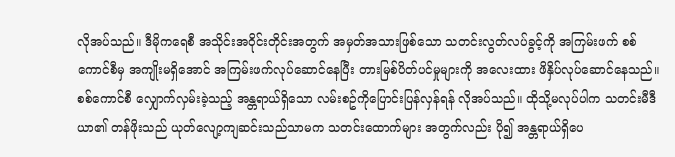လိုအပ်သည်။ ဒီမိုကရေစီ အသိုင်းအ၀ိုင်းတိုင်းအတွက် အမှတ်အသားဖြစ်သော သတင်းလွတ်လပ်ခွင့်ကို အကြမ်းဖက် စစ်ကောင်စီမှ အကျိုးမရှိအောင် အကြမ်းဖက်လုပ်ဆောင်နေပြီး တားမြစ်ပိတ်ပင်မှုများကို အလေးထား ဖိနှိပ်လုပ်ဆောင်နေသည်။ စစ်ကောင်စီ လျှောက်လှမ်းခဲ့သည့် အန္တရာယ်ရှိသော လမ်းစဥ်ကိုပြောင်းပြန်လှန်ရန် လိုအပ်သည်။ ထိုသို့မလုပ်ပါက သတင်းမီဒီယာ၏ တန်ဖိုးသည် ယုတ်လျော့ကျဆင်းသည်သာမက သတင်းထောက်များ အတွက်လည်း ပို၍ အန္တရာယ်ရှိပေ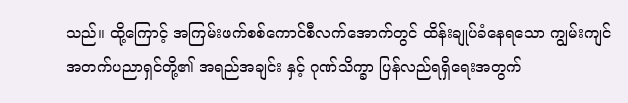သည်။ ထို့ကြောင့် အကြမ်းဖက်စစ်ကောင်စီလက်အောက်တွင် ထိန်းချုပ်ခံနေရသော ကျွမ်းကျင် အတက်ပညာရှင်တို့၏ အရည်အချင်း နှင့် ဂုဏ်သိက္ခာ ပြန်လည်ရရှိရေးအတွက်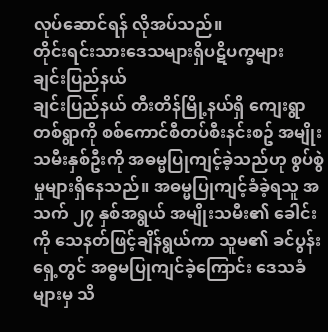လုပ်ဆောင်ရန် လိုအပ်သည်။
တိုင်းရင်းသားဒေသများရှိပဋိပက္ခများ
ချင်းပြည်နယ်
ချင်းပြည်နယ် တီးတိန်မြို့နယ်ရှိ ကျေးရွာတစ်ရွာကို စစ်ကောင်စီတပ်စီးနင်းစဥ် အမျိုးသမီးနှစ်ဦးကို အဓမ္မပြုကျင့်ခဲ့သည်ဟု စွပ်စွဲမှုများရှိနေသည်။ အဓမ္မပြုကျင့်ခံခဲ့ရသူ အသက် ၂၇ နှစ်အရွယ် အမျိုးသမီး၏ ခေါင်းကို သေနတ်ဖြင့်ချိန်ရွယ်ကာ သူမ၏ ခင်ပွန်းရှေ့တွင် အဓ္ဓမပြုကျင်ခဲ့ကြောင်း ဒေသခံများမှ သိ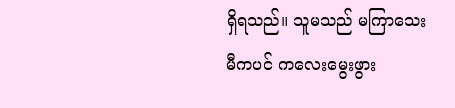ရှိရသည်။ သူမသည် မကြာသေးမီကပင် ကလေးမွေးဖွား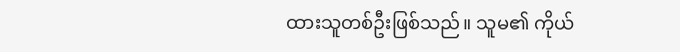ထားသူတစ်ဦးဖြစ်သည်။ သူမ၏ ကိုယ်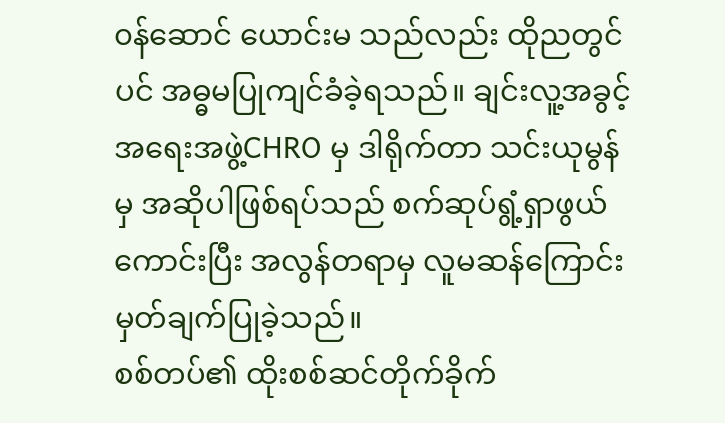၀န်ဆောင် ယောင်းမ သည်လည်း ထိုညတွင်ပင် အဓ္ဓမပြုကျင်ခံခဲ့ရသည်။ ချင်းလူ့အခွင့်အရေးအဖွဲ့CHRO မှ ဒါရိုက်တာ သင်းယုမွန်မှ အဆိုပါဖြစ်ရပ်သည် စက်ဆုပ်ရွံ့ရှာဖွယ်ကောင်းပြီး အလွန်တရာမှ လူမဆန်ကြောင်း မှတ်ချက်ပြုခဲ့သည်။
စစ်တပ်၏ ထိုးစစ်ဆင်တိုက်ခိုက်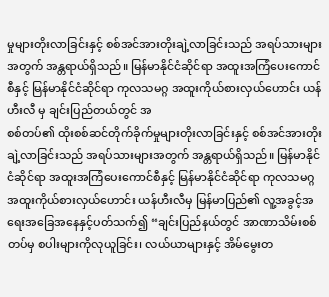မှုများတိုးလာခြင်းနှင့် စစ်အင်အားတိုးချဲ့လာခြင်းသည် အရပ်သားများအတွက် အန္တရာယ်ရှိသည်။ မြန်မာနိုင်ငံဆိုင်ရာ အထူးအကြံပေးကောင်စီနှင့် မြန်မာနိုင်ငံဆိုင်ရာ ကုလသမဂ္ဂ အထူးကိုယ်စားလှယ်ဟောင်း ယန်ဟီးလီ မှ ချင်းပြည်တယ်တွင် အ
စစ်တပ်၏ ထိုးစစ်ဆင်တိုက်ခိုက်မှုများတိုးလာခြင်းနှင့် စစ်အင်အားတိုးချဲ့လာခြင်းသည် အရပ်သားများအတွက် အန္တရာယ်ရှိသည်။ မြန်မာနိုင်ငံဆိုင်ရာ အထူးအကြံပေးကောင်စီနှင့် မြန်မာနိုင်ငံဆိုင်ရာ ကုလသမဂ္ဂ အထူးကိုယ်စားလှယ်ဟောင်း ယန်ဟီးလီမှ မြန်မာပြည်၏ လူ့အခွင့်အရေးအခြေအနေနှင့်ပတ်သက်၍ “ချင်းပြည်နယ်တွင် အာဏာသိမ်းစစ်တပ်မှ စပါးများကိုလုယူခြင်း၊ လယ်ယာများနှင့် အိမ်မွေးတ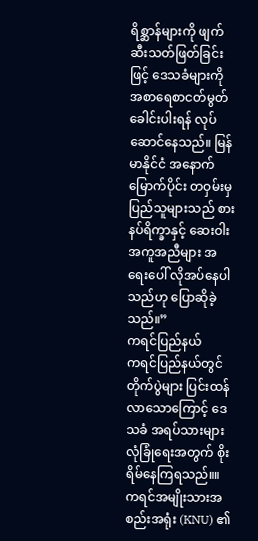ရိစ္ဆာန်များကို ဖျက်ဆီးသတ်ဖြတ်ခြင်းဖြင့် ဒေသခံများကို အစာရေစာငတ်မွတ် ခေါင်းပါးရန် လုပ်ဆောင်နေသည်။ မြန်မာနိုင်ငံ အနောက်မြောက်ပိုင်း တဝှမ်းမှ ပြည်သူများသည် စားနပ်ရိက္ခာနှင့် ဆေးဝါးအကူအညီများ အရေးပေါ် လိုအပ်နေပါသည်ဟု ပြောဆိုခဲ့သည်။”
ကရင်ပြည်နယ်
ကရင်ပြည်နယ်တွင် တိုက်ပွဲများ ပြင်းထန်လာသောကြောင့် ဒေသခံ အရပ်သားများ လုံခြုံရေးအတွက် စိုးရိမ်နေကြရသည်။။ ကရင်အမျိုးသားအစည်းအရုံး (KNU) ၏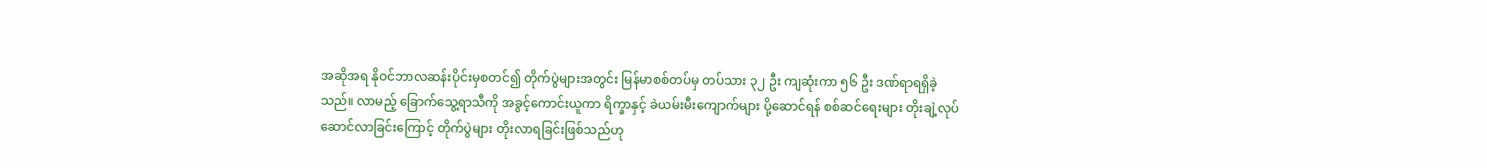အဆိုအရ နိုဝင်ဘာလဆန်းပိုင်းမှစတင်၍ တိုက်ပွဲများအတွင်း မြန်မာစစ်တပ်မှ တပ်သား ၃၂ ဦး ကျဆုံးကာ ၅၆ ဦး ဒဏ်ရာရရှိခဲ့သည်။ လာမည့် ခြောက်သွေ့ရာသီကို အခွင့်ကောင်းယူကာ ရိက္ခာနှင့် ခဲယမ်းမီးကျောက်များ ပို့ဆောင်ရန် စစ်ဆင်ရေးများ တိုးချဲ့လုပ်ဆောင်လာခြင်းကြောင့် တိုက်ပွဲများ တိုးလာရခြင်းဖြစ်သည်ဟု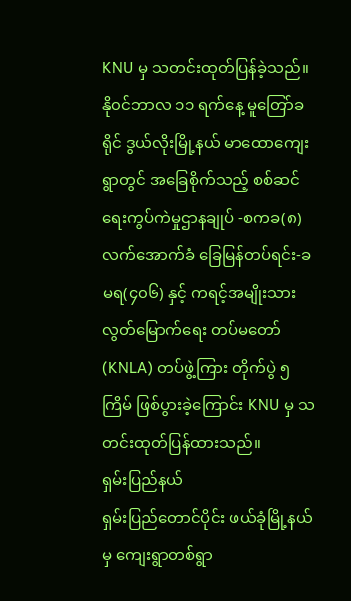KNU မှ သတင်းထုတ်ပြန်ခဲ့သည်။
နို၀င်ဘာလ ၁၁ ရက်နေ့ မူတြော်ခရိုင် ဒွယ်လိုးမြို့နယ် မာထောကျေးရွာတွင် အခြေစိုက်သည့် စစ်ဆင်ရေးကွပ်ကဲမှုဌာနချုပ် -စကခ(၈) လက်အောက်ခံ ခြေမြန်တပ်ရင်း-ခမရ(၄၀၆) နှင့် ကရင့်အမျိုးသား လွတ်မြောက်ရေး တပ်မတော် (KNLA) တပ်ဖွဲ့ကြား တိုက်ပွဲ ၅ ကြိမ် ဖြစ်ပွားခဲ့ကြောင်း KNU မှ သတင်းထုတ်ပြန်ထားသည်။
ရှမ်းပြည်နယ်
ရှမ်းပြည်တောင်ပိုင်း ဖယ်ခုံမြို့နယ်မှ ကျေးရွာတစ်ရွာ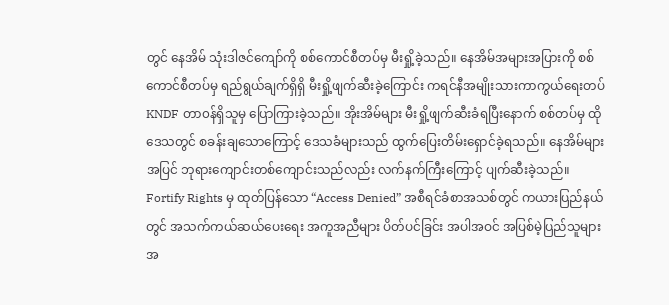တွင် နေအိမ် သုံးဒါဇင်ကျော်ကို စစ်ကောင်စီတပ်မှ မီးရှို့ခဲ့သည်။ နေအိမ်အများအပြားကို စစ်ကောင်စီတပ်မှ ရည်ရွယ်ချက်ရှိရှိ မီးရှို့ဖျက်ဆီးခဲ့ကြောင်း ကရင်နီအမျိုးသားကာကွယ်ရေးတပ် KNDF တာ၀န်ရှိသူမှ ပြောကြားခဲ့သည်။ အိုးအိမ်များ မီးရှို့ဖျက်ဆီးခံရပြီးနောက် စစ်တပ်မှ ထိုဒေသတွင် စခန်းချသောကြောင့် ဒေသခံများသည် ထွက်ပြေးတိမ်းရှောင်ခဲ့ရသည်။ နေအိမ်များအပြင် ဘုရားကျောင်းတစ်ကျောင်းသည်လည်း လက်နက်ကြီးကြောင့် ပျက်ဆီးခဲ့သည်။
Fortify Rights မှ ထုတ်ပြန်သော “Access Denied” အစီရင်ခံစာအသစ်တွင် ကယားပြည်နယ်တွင် အသက်ကယ်ဆယ်ပေးရေး အကူအညီများ ပိတ်ပင်ခြင်း အပါအဝင် အပြစ်မဲ့ပြည်သူများအ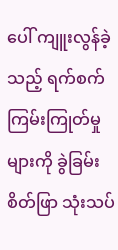ပေါ် ကျူးလွန်ခဲ့သည့် ရက်စက်ကြမ်းကြုတ်မှုများကို ခွဲခြမ်းစိတ်ဖြာ သုံးသပ်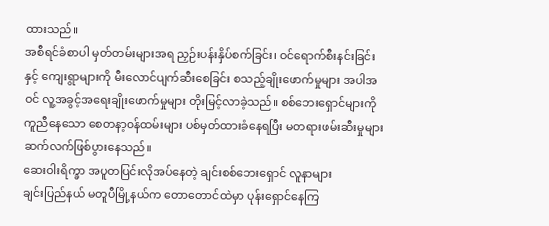ထားသည်။
အစီရင်ခံစာပါ မှတ်တမ်းများအရ ညှဉ်းပန်းနှိပ်စက်ခြင်း၊ ဝင်ရောက်စီးနင်းခြင်းနှင့် ကျေးရွာများကို မီးလောင်ပျက်ဆီးစေခြင်း စသည့်ချိုးဖောက်မှုများ အပါအဝင် လူ့အခွင့်အရေးချိုးဖောက်မှုများ တိုးမြင့်လာခဲ့သည်။ စစ်ဘေးရှောင်များကို ကူညီနေသော စေတနာ့၀န်ထမ်းများ ပစ်မှတ်ထားခံနေရပြီး မတရားဖမ်းဆီးမှုများ ဆက်လက်ဖြစ်ပွားနေသည်။
ဆေးဝါးရိက္ခာ အပူတပြင်းလိုအပ်နေတဲ့ ချင်းစစ်ဘေးရှောင် လူနာများ
ချင်းပြည်နယ် မတူပီမြို့နယ်က တောတောင်ထဲမှာ ပုန်းရှောင်နေကြ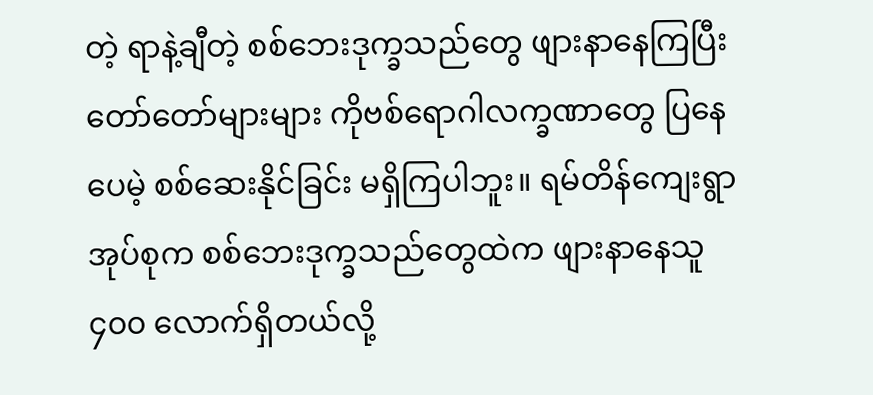တဲ့ ရာနဲ့ချီတဲ့ စစ်ဘေးဒုက္ခသည်တွေ ဖျားနာနေကြပြီး တော်တော်များများ ကိုဗစ်ရောဂါလက္ခဏာတွေ ပြနေပေမဲ့ စစ်ဆေးနိုင်ခြင်း မရှိကြပါဘူး။ ရမ်တိန်ကျေးရွာအုပ်စုက စစ်ဘေးဒုက္ခသည်တွေထဲက ဖျားနာနေသူ ၄၀၀ လောက်ရှိတယ်လို့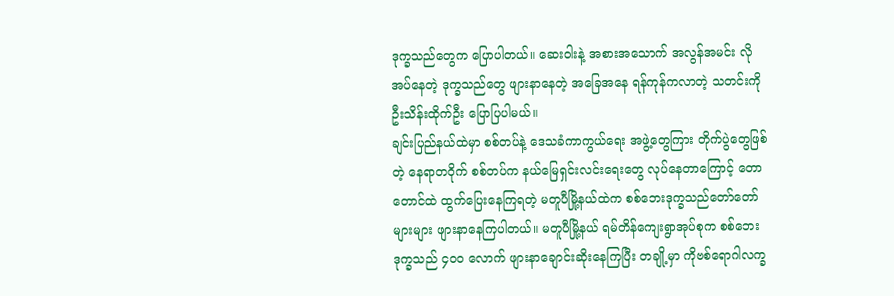ဒုက္ခသည်တွေက ပြောပါတယ်။ ဆေးဝါးနဲ့ အစားအသောက် အလွန်အမင်း လိုအပ်နေတဲ့ ဒုက္ခသည်တွေ ဖျားနာနေတဲ့ အခြေအနေ ရန်ကုန်ကလာတဲ့ သတင်းကို ဦးသိန်းထိုက်ဦး ပြောပြပါမယ်။
ချင်းပြည်နယ်ထဲမှာ စစ်တပ်နဲ့ ဒေသခံကာကွယ်ရေး အဖွဲ့တွေကြား တိုက်ပွဲတွေဖြစ်တဲ့ နေရာတဝိုက် စစ်တပ်က နယ်မြေရှင်းလင်းရေးတွေ လုပ်နေတာကြောင့် တောတောင်ထဲ ထွက်ပြေးနေကြရတဲ့ မတူပီမြို့နယ်ထဲက စစ်ဘေးဒုက္ခသည်တော်တော်များများ ဖျားနာနေကြပါတယ်။ မတူပီမြို့နယ် ရမ်တိန်ကျေးရွာအုပ်စုက စစ်ဘေးဒုက္ခသည် ၄၀၀ လောက် ဖျားနာချောင်းဆိုးနေကြပြီး တချို့မှာ ကိုဗစ်ရောဂါလက္ခ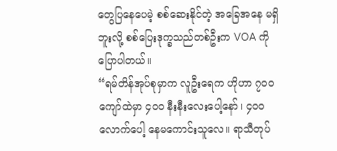တွေပြနေပေမဲ့ စစ်ဆေးနိုင်တဲ့ အခြေအနေ မရှိဘူးလို့ စစ်ပြေးဒုက္ခသည်တစ်ဦးက VOA ကို ပြောပါတယ်။
“ရမ်တိန်အုပ်စုမှာက လူဦးရေက ဟိုဟာ ၇၀၀ ကျော်ထဲမှာ ၄၀၀ နီးနီးလေးပေါ့နော်၊ ၄၀၀ လောက်ပေါ့ နေမကောင်းသူလေ။ ရာသီတုပ်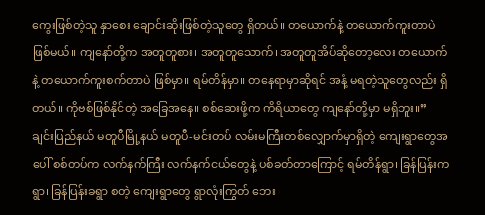ကွေးဖြစ်တဲ့သူ နှာစေး ချောင်းဆိုးဖြစ်တဲ့သူတွေ ရှိတယ်။ တယောက်နဲ့ တယောက်ကူးတာပဲဖြစ်မယ်။ ကျနော်တို့က အတူတူစား၊ အတူတူသောက်၊ အတူတူအိပ်ဆိုတော့လေး တယောက်နဲ့ တယောက်ကူးစက်တာပဲ ဖြစ်မှာ။ ရမ်တိန်မှာ။ တနေရာမှာဆိုရင် အနံ့ မရတဲ့သူတွေလည်း ရှိတယ်။ ကိုဗစ်ဖြစ်နိုင်တဲ့ အခြေအနေ။ စစ်ဆေးဖို့က ကိရိယာတွေ ကျနော်တို့မှာ မရှိဘူး။”
ချင်းပြည်နယ် မတူပီမြို့နယ် မတူပီ-မင်းတပ် လမ်းမကြီးတစ်လျှောက်မှာရှိတဲ့ ကျေးရွာတွေအပေါ် စစ်တပ်က လက်နက်ကြီး လက်နက်ငယ်တွေနဲ့ ပစ်ခတ်တာကြောင့် ရမ်တိန်ရွာ၊ ခြန်ပြန်းကရွာ၊ ခြန်ပြန်းခရွာ စတဲ့ ကျေးရွာတွေ ရွာလုံးကြွတ် ဘေး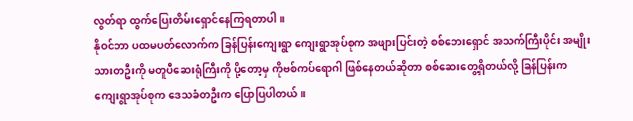လွတ်ရာ ထွက်ပြေးတိမ်းရှောင်နေကြရတာပါ။
နိုဝင်ဘာ ပထမပတ်လောက်က ခြန်ပြန်းကျေးရွာ ကျေးရွာအုပ်စုက အဖျားပြင်းတဲ့ စစ်ဘေးရှောင် အသက်ကြီးပိုင်း အမျိုးသားတဦးကို မတူပီဆေးရုံကြီးကို ပို့တော့မှ ကိုဗစ်ကပ်ရောဂါ ဖြစ်နေတယ်ဆိုတာ စစ်ဆေးတွေ့ရှိတယ်လို့ ခြန်ပြန်းက ကျေးရွာအုပ်စုက ဒေသခံတဦးက ပြောပြပါတယ်။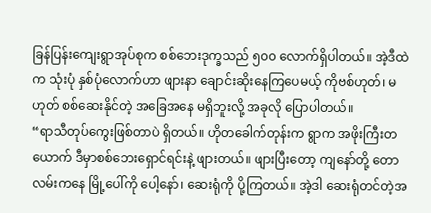ခြန်ပြန်းကျေးရွာအုပ်စုက စစ်ဘေးဒုက္ခသည် ၅၀၀ လောက်ရှိပါတယ်။ အဲ့ဒီထဲက သုံးပုံ နှစ်ပုံလောက်ဟာ ဖျားနာ ချောင်းဆိုးနေကြပေမယ့် ကိုဗစ်ဟုတ်၊ မဟုတ် စစ်ဆေးနိုင်တဲ့ အခြေအနေ မရှိဘူးလို့ အခုလို ပြောပါတယ်။
“ရာသီတုပ်ကွေးဖြစ်တာပဲ ရှိတယ်။ ဟိုတခေါက်တုန်းက ရွာက အဖိုးကြီးတယောက် ဒီမှာစစ်ဘေးရှောင်ရင်းနဲ့ ဖျားတယ်။ ဖျားပြီးတော့ ကျနော်တို့ တောလမ်းကနေ မြို့ပေါ်ကို ပေါ့နော်၊ ဆေးရုံကို ပို့ကြတယ်။ အဲ့ဒါ ဆေးရုံတင်တဲ့အ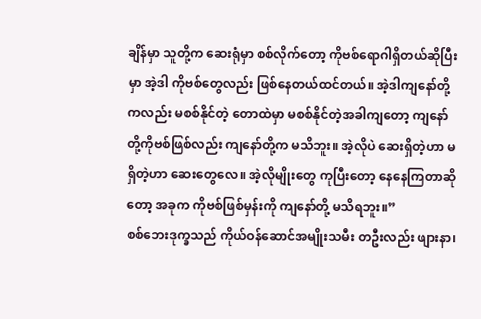ချိန်မှာ သူတို့က ဆေးရုံမှာ စစ်လိုက်တော့ ကိုဗစ်ရောဂါရှိတယ်ဆိုပြီးမှာ အဲ့ဒါ ကိုဗစ်တွေလည်း ဖြစ်နေတယ်ထင်တယ်။ အဲ့ဒါကျနော်တို့ကလည်း မစစ်နိုင်တဲ့ တောထဲမှာ မစစ်နိုင်တဲ့အခါကျတော့ ကျနော်တို့ကိုဗစ်ဖြစ်လည်း ကျနော်တို့က မသိဘူး။ အဲ့လိုပဲ ဆေးရှိတဲ့ဟာ မရှိတဲ့ဟာ ဆေးတွေလေ။ အဲ့လိုမျိုးတွေ ကုပြီးတော့ နေနေကြတာဆိုတော့ အခုက ကိုဗစ်ဖြစ်မှန်းကို ကျနော်တို့ မသိရဘူး။”
စစ်ဘေးဒုက္ခသည် ကိုယ်ဝန်ဆောင်အမျိုးသမီး တဦးလည်း ဖျားနာ၊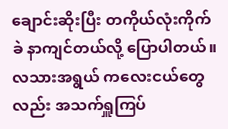ချောင်းဆိုးပြီး တကိုယ်လုံးကိုက်ခဲ နာကျင်တယ်လို့ ပြောပါတယ်။ လသားအရွယ် ကလေးငယ်တွေလည်း အသက်ရှူကြပ်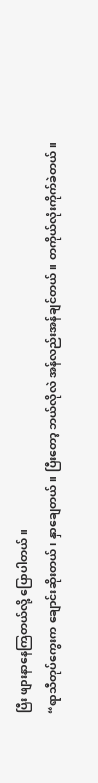ပြီး ဖျားနာနေကြတယ်လို့ ပြောပါတယ်။
“ရာသီတုပ်ကွေးက ချောင်းဆိုးတယ်၊ နှာချေတယ်။ ပြီးတော့ ဘယ်လိုလဲ အန်လည်းအန်ချင်တယ်။ တကိုယ်လုံးကိုက်ခဲတယ်။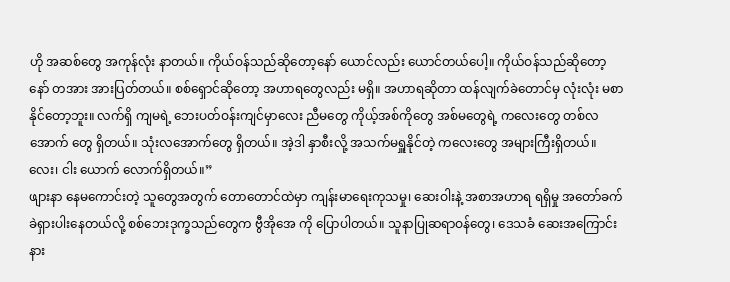ဟို အဆစ်တွေ အကုန်လုံး နာတယ်။ ကိုယ်ဝန်သည်ဆိုတော့နော် ယောင်လည်း ယောင်တယ်ပေါ့။ ကိုယ်ဝန်သည်ဆိုတော့နော် တအား အားပြတ်တယ်။ စစ်ရှောင်ဆိုတော့ အဟာရတွေလည်း မရှိ။ အဟာရဆိုတာ ထန်လျက်ခဲတောင်မှ လုံးလုံး မစာနိုင်တော့ဘူး။ လက်ရှိ ကျမရဲ့ ဘေးပတ်ဝန်းကျင်မှာလေး ညီမတွေ ကိုယ့်အစ်ကိုတွေ အစ်မတွေရဲ့ ကလေးတွေ တစ်လအောက် တွေ ရှိတယ်။ သုံးလအောက်တွေ ရှိတယ်။ အဲ့ဒါ နှာစီးလို့ အသက်မရှူနိုင်တဲ့ ကလေးတွေ အများကြီးရှိတယ်။ လေး၊ ငါး ယောက် လောက်ရှိတယ်။”
ဖျားနာ နေမကောင်းတဲ့ သူတွေအတွက် တောတောင်ထဲမှာ ကျန်းမာရေးကုသမှု၊ ဆေးဝါးနဲ့ အစာအဟာရ ရရှိမှု အတော်ခက်ခဲရှားပါးနေတယ်လို့ စစ်ဘေးဒုက္ခသည်တွေက ဗွီအိုအေ ကို ပြောပါတယ်။ သူနာပြုဆရာဝန်တွေ၊ ဒေသခံ ဆေးအကြောင်း နား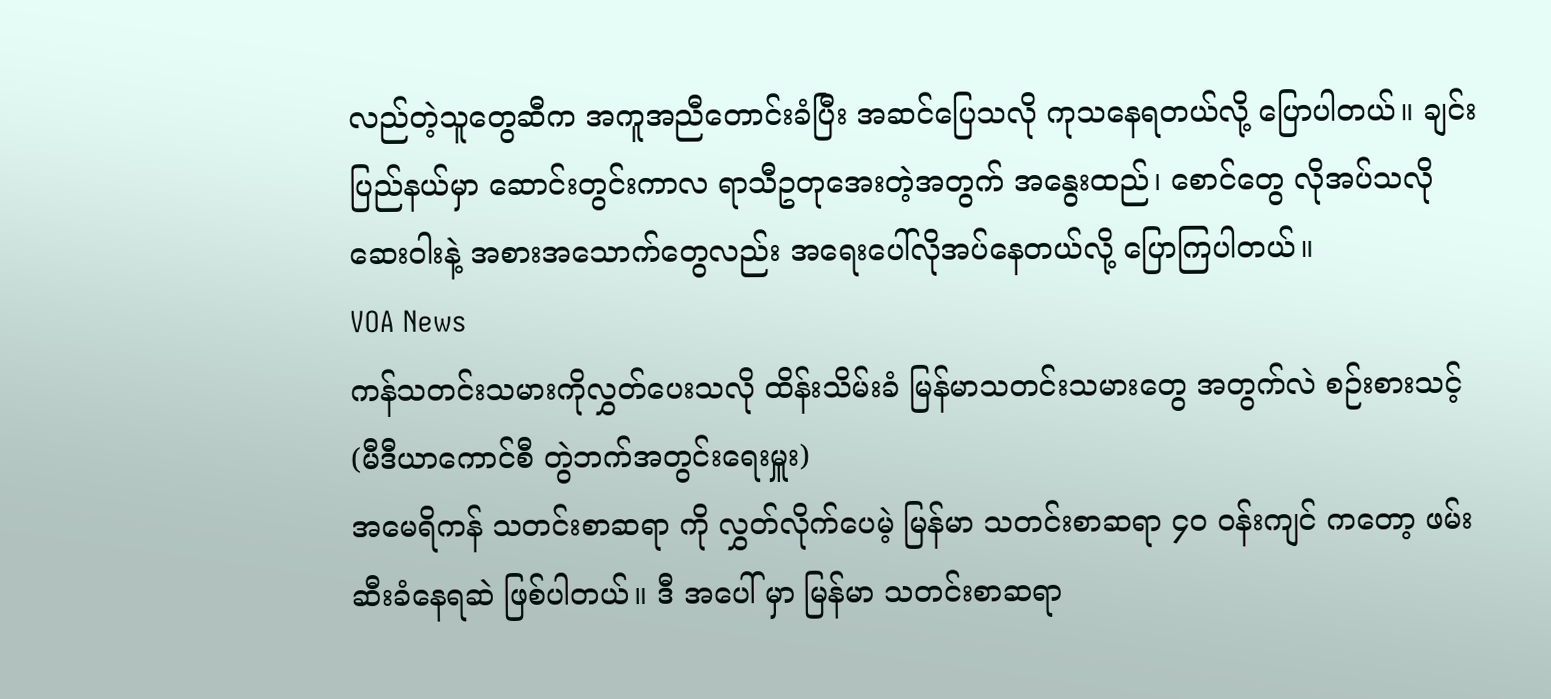လည်တဲ့သူတွေဆီက အကူအညီတောင်းခံပြီး အဆင်ပြေသလို ကုသနေရတယ်လို့ ပြောပါတယ်။ ချင်းပြည်နယ်မှာ ဆောင်းတွင်းကာလ ရာသီဥတုအေးတဲ့အတွက် အနွေးထည်၊ စောင်တွေ လိုအပ်သလို ဆေးဝါးနဲ့ အစားအသောက်တွေလည်း အရေးပေါ်လိုအပ်နေတယ်လို့ ပြောကြပါတယ်။
VOA News
ကန်သတင်းသမားကိုလွှတ်ပေးသလို ထိန်းသိမ်းခံ မြန်မာသတင်းသမားတွေ အတွက်လဲ စဉ်းစားသင့် (မီဒီယာကောင်စီ တွဲဘက်အတွင်းရေးမှူး)
အမေရိကန် သတင်းစာဆရာ ကို လွှတ်လိုက်ပေမဲ့ မြန်မာ သတင်းစာဆရာ ၄၀ ဝန်းကျင် ကတော့ ဖမ်းဆီးခံနေရဆဲ ဖြစ်ပါတယ်။ ဒီ အပေါ် မှာ မြန်မာ သတင်းစာဆရာ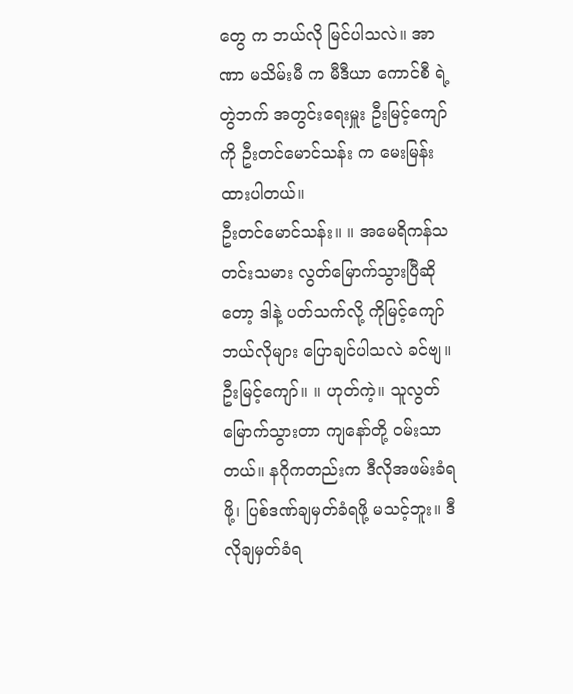တွေ က ဘယ်လို မြင်ပါသလဲ။ အာဏာ မသိမ်းမီ က မီဒီယာ ကောင်စီ ရဲ့ တွဲဘက် အတွင်းရေးမှူး ဦးမြင့်ကျော် ကို ဦးတင်မောင်သန်း က မေးမြန်းထားပါတယ်။
ဦးတင်မောင်သန်း။ ။ အမေရိကန်သတင်းသမား လွတ်မြောက်သွားပြီဆိုတော့ ဒါနဲ့ ပတ်သက်လို့ ကိုမြင့်ကျော် ဘယ်လိုများ ပြောချင်ပါသလဲ ခင်ဗျ။
ဦးမြင့်ကျော်။ ။ ဟုတ်ကဲ့။ သူလွတ်မြောက်သွားတာ ကျနော်တို့ ဝမ်းသာတယ်။ နဂိုကတည်းက ဒီလိုအဖမ်းခံရဖို့၊ ပြစ်ဒဏ်ချမှတ်ခံရဖို့ မသင့်ဘူး။ ဒီလိုချမှတ်ခံရ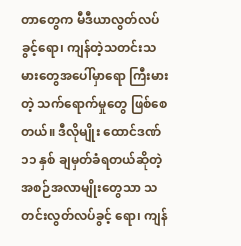တာတွေက မီဒီယာလွတ်လပ်ခွင့်ရော၊ ကျန်တဲ့သတင်းသမားတွေအပေါ်မှာရော ကြီးမားတဲ့ သက်ရောက်မှုတွေ ဖြစ်စေတယ်။ ဒီလိုမျိုး ထောင်ဒဏ် ၁၁ နှစ် ချမှတ်ခံရတယ်ဆိုတဲ့ အစဉ်အလာမျိုးတွေသာ သတင်းလွတ်လပ်ခွင့် ရော၊ ကျန်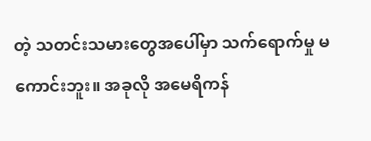တဲ့ သတင်းသမားတွေအပေါ်မှာ သက်ရောက်မှု မကောင်းဘူး။ အခုလို အမေရိကန်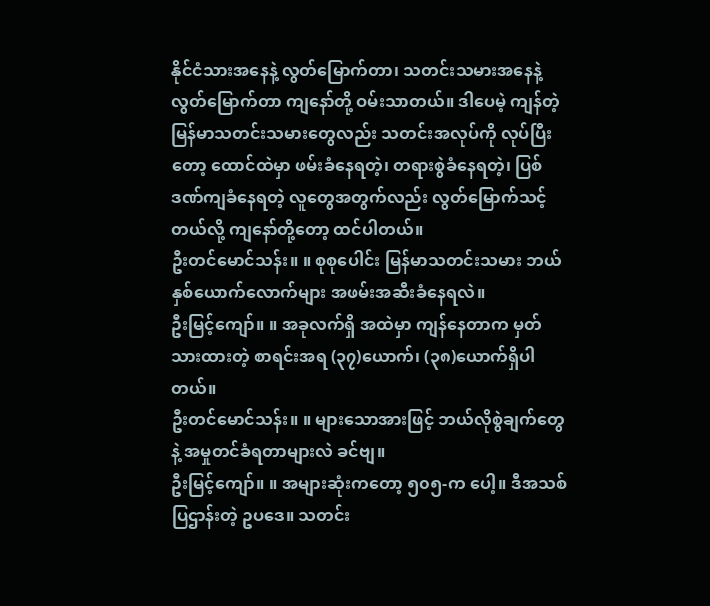နိုင်ငံသားအနေနဲ့ လွတ်မြောက်တာ၊ သတင်းသမားအနေနဲ့ လွတ်မြောက်တာ ကျနော်တို့ ဝမ်းသာတယ်။ ဒါပေမဲ့ ကျန်တဲ့ မြန်မာသတင်းသမားတွေလည်း သတင်းအလုပ်ကို လုပ်ပြီးတော့ ထောင်ထဲမှာ ဖမ်းခံနေရတဲ့၊ တရားစွဲခံနေရတဲ့၊ ပြစ်ဒဏ်ကျခံနေရတဲ့ လူတွေအတွက်လည်း လွတ်မြောက်သင့်တယ်လို့ ကျနော်တို့တော့ ထင်ပါတယ်။
ဦးတင်မောင်သန်း။ ။ စုစုပေါင်း မြန်မာသတင်းသမား ဘယ်နှစ်ယောက်လောက်များ အဖမ်းအဆီးခံနေရလဲ။
ဦးမြင့်ကျော်။ ။ အခုလက်ရှိ အထဲမှာ ကျန်နေတာက မှတ်သားထားတဲ့ စာရင်းအရ (၃၇)ယောက်၊ (၃၈)ယောက်ရှိပါတယ်။
ဦးတင်မောင်သန်း။ ။ များသောအားဖြင့် ဘယ်လိုစွဲချက်တွေနဲ့ အမှုတင်ခံရတာများလဲ ခင်ဗျ။
ဦးမြင့်ကျော်။ ။ အများဆုံးကတော့ ၅၀၅-က ပေါ့။ ဒီအသစ်ပြဌာန်းတဲ့ ဥပဒေ။ သတင်း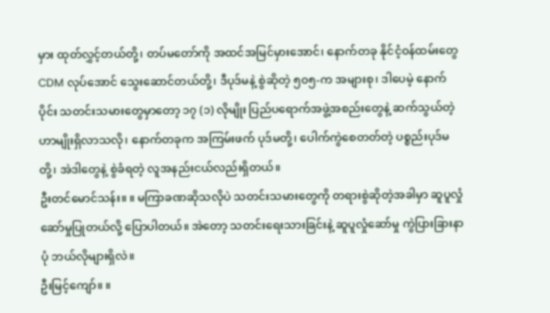မှား ထုတ်လွှင့်တယ်တို့၊ တပ်မတော်ကို အထင်အမြင်မှားအောင်၊ နောက်တခု နိုင်ငံ့ဝန်ထမ်းတွေ CDM လုပ်အောင် သွေးဆောင်တယ်တို့၊ ဒီပုဒ်မနဲ့ စွဲဆိုတဲ့ ၅၀၅-က အများစု၊ ဒါပေမဲ့ နောက်ပိုင်း သတင်းသမားတွေမှာတော့ ၁၇ (၁) လိုမျိုး ပြည်ပရောက်အဖွဲ့အစည်းတွေနဲ့ ဆက်သွယ်တဲ့ဟာမျိုးရှိလာသလို၊ နောက်တခုက အကြမ်းဖက် ပုဒ်မတို့၊ ပေါက်ကွဲစေတတ်တဲ့ ပစ္စည်းပုဒ်မတို့၊ အဲဒါတွေနဲ့ စွဲခံရတဲ့ လူအနည်းငယ်လည်းရှိတယ်။
ဦးတင်မောင်သန်း။ ။ မကြာခဏဆိုသလိုပဲ သတင်းသမားတွေကို တရားစွဲဆိုတဲ့အခါမှာ ဆူပူလှုံဆော်မှုပြုတယ်လို့ ပြောပါတယ်။ အဲတော့ သတင်းရေးသားခြင်းနဲ့ ဆူပူလှုံဆော်မှု ကွဲပြားခြားနာပုံ ဘယ်လိုများရှိလဲ။
ဦးမြင့်ကျော်။ ။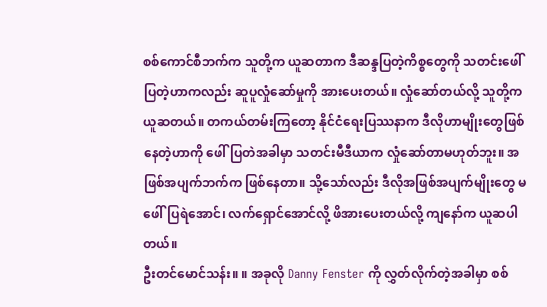စစ်ကောင်စီဘက်က သူတို့က ယူဆတာက ဒီဆန္ဒပြတဲ့ကိစ္စတွေကို သတင်းဖေါ်ပြတဲ့ဟာကလည်း ဆူပူလှုံဆော်မှုကို အားပေးတယ်။ လှုံဆော်တယ်လို့ သူတို့က ယူဆတယ်။ တကယ်တမ်းကြတော့ နိုင်ငံရေးပြဿနာက ဒီလိုဟာမျိုးတွေဖြစ်နေတဲ့ဟာကို ဖေါ်ပြတဲအခါမှာ သတင်းမီဒီယာက လှုံဆော်တာမဟုတ်ဘူး။ အဖြစ်အပျက်ဘက်က ဖြစ်နေတာ။ သို့သော်လည်း ဒီလိုအဖြစ်အပျက်မျိုးတွေ မဖေါ်ပြရဲအောင်၊ လက်ရှောင်အောင်လို့ ဖိအားပေးတယ်လို့ ကျနော်က ယူဆပါတယ်။
ဦးတင်မောင်သန်း။ ။ အခုလို Danny Fenster ကို လွှတ်လိုက်တဲ့အခါမှာ စစ်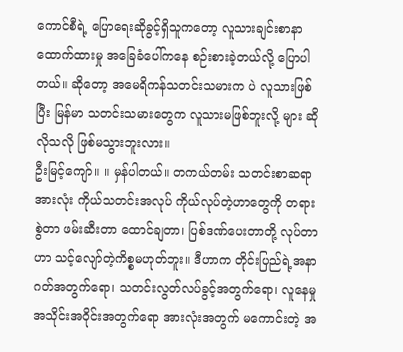ကောင်စီရဲ့ ပြောရေးဆိုခွင့်ရှိသူကတော့ လူသားချင်းစာနာထောက်ထားမှု အခြေခံပေါ်ကနေ စဉ်းစားခဲ့တယ်လို့ ပြောပါတယ်။ ဆိုတော့ အမေရိကန်သတင်းသမားက ပဲ လူသားဖြစ်ပြီး မြန်မာ သတင်းသမားတွေက လူသားမဖြစ်ဘူးလို့ များ ဆိုလိုသလို ဖြစ်မသွားဘူးလား။
ဦးမြင့်ကျော်။ ။ မှန်ပါတယ်။ တကယ်တမ်း သတင်းစာဆရာ အားလုံး ကိုယ်သတင်းအလုပ် ကိုယ်လုပ်တဲ့ဟာတွေကို တရားစွဲတာ ဖမ်းဆီးတာ ထောင်ချတာ၊ ပြစ်ဒဏ်ပေးတာတို့ လုပ်တာဟာ သင့်လျော်တဲ့ကိစ္စမဟုတ်ဘူး။ ဒီဟာက တိုင်းပြည်ရဲ့အနာဂတ်အတွက်ရော၊ သတင်းလွတ်လပ်ခွင့်အတွက်ရော၊ လူနေမှုအသိုင်းအဝိုင်းအတွက်ရော အားလုံးအတွက် မကောင်းတဲ့ အ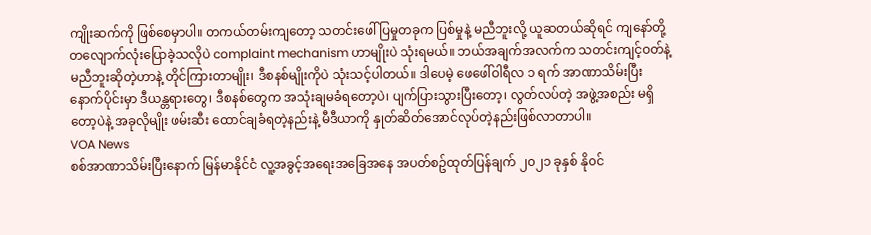ကျိုးဆက်ကို ဖြစ်စေမှာပါ။ တကယ်တမ်းကျတော့ သတင်းဖေါ်ပြမှုတခုက ပြစ်မှုနဲ့ မညီဘူးလို့ ယူဆတယ်ဆိုရင် ကျနော်တို့ တလျောက်လုံးပြောခဲ့သလိုပဲ complaint mechanism ဟာမျိုးပဲ သုံးရမယ်။ ဘယ်အချက်အလက်က သတင်းကျင့်ဝတ်နဲ့ မညီဘူးဆိုတဲ့ဟာနဲ့ တိုင်ကြားတာမျိုး၊ ဒီစနစ်မျိုးကိုပဲ သုံးသင့်ပါတယ်။ ဒါပေမဲ့ ဖေဖေါ်ဝါရီလ ၁ ရက် အာဏာသိမ်းပြီး နောက်ပိုင်းမှာ ဒီယန္တရားတွေ၊ ဒီစနစ်တွေက အသုံးချမခံရတော့ပဲ၊ ပျက်ပြားသွားပြီးတော့၊ လွတ်လပ်တဲ့ အဖွဲ့အစည်း မရှိတော့ပဲနဲ့ အခုလိုမျိုး ဖမ်းဆီး ထောင်ချခံရတဲ့နည်းနဲ့ မီဒီယာကို နှုတ်ဆိတ်အောင်လုပ်တဲ့နည်းဖြစ်လာတာပါ။
VOA News
စစ်အာဏာသိမ်းပြီးနောက် မြန်မာနိုင်ငံ လူ့အခွင့်အရေးအခြေအနေ အပတ်စဥ်ထုတ်ပြန်ချက် ၂၀၂၁ ခုနှစ် နို၀င်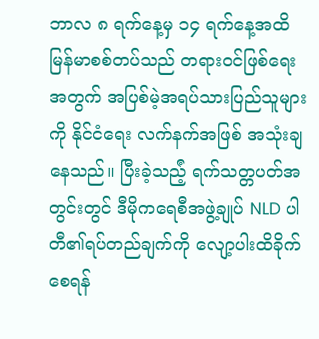ဘာလ ၈ ရက်နေ့မှ ၁၄ ရက်နေ့အထိ
မြန်မာစစ်တပ်သည် တရား၀င်ဖြစ်ရေးအတွက် အပြစ်မဲ့အရပ်သားပြည်သူများကို နိုင်ငံရေး လက်နက်အဖြစ် အသုံးချနေသည်။ ပြီးခဲ့သည်ံ့ ရက်သတ္တပတ်အတွင်းတွင် ဒီမိုကရေစီအဖွဲ့ချုပ် NLD ပါတီ၏ရပ်တည်ချက်ကို လျော့ပါးထိခိုက်စေရန်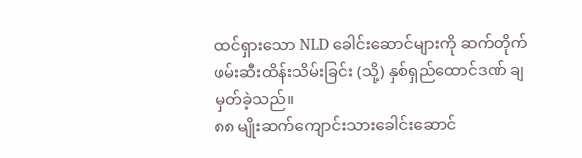ထင်ရှားသော NLD ခေါင်းဆောင်များကို ဆက်တိုက် ဖမ်းဆီးထိန်းသိမ်းခြင်း (သို့) နှစ်ရှည်ထောင်ဒဏ် ချမှတ်ခဲ့သည်။
၈၈ မျိုးဆက်ကျောင်းသားခေါင်းဆောင်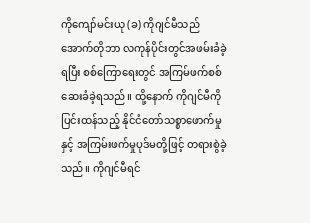ကိုကျော်မင်းယု (ခ) ကိုဂျင်မီသည် အောက်တိုဘာ လကုန်ပိုင်းတွင်အဖမ်းခံခဲ့ရပြီး စစ်ကြောရေးတွင် အကြမ်ဖက်စစ်ဆေးခံခဲ့ရသည်။ ထို့နောက် ကိုဂျင်မီကို ပြင်းထန်သည့် နိုင်ငံတော်သစ္စာဖောက်မှုနှင့် အကြမ်းဖက်မှုပုဒ်မတို့ဖြင့် တရားစွဲခဲ့သည်။ ကိုဂျင်မီရင်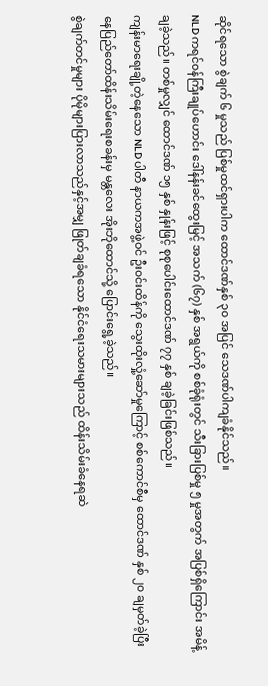ဆိုင်ရသော စွဲချက် ၆ မှုသည် ပြစ်မှုထင်ရှားပါက ထောင်ဒဏ်နှစ် ၃၀ အပြင် သေဒဏ်ပါကျခံနိုင်သည်။
NLD ကရင်၀န်ကြီးချုပ်ဟောင်း ဒေါ်နန်းခင်ထွေးမြင့် အသက် (၆၇) နှစ် အရွယ်ကို စစ်ခုံရုံးတွင် သီးခြားပြစ်မှု ၅ မှုအတွက် အပြစ်ရှိကြောင်း အမိန့်ချခဲ့သည်။ တစ်မှုလျှင် ထောင်ဒဏ် ၁၅ နှစ် နှုန်းဖြင့် စုစုပေါင်းထောင်ဒဏ် ၇၇ နှစ် ချခဲ့ခြင်းဖြစ်သည်။
ကျန်းမာရေးချို့တဲ့နေသော NLD ပါတီ နာယကအဖွဲ့ဝင် ဦး၀င်းထိန်ကို သွေးထိုးလှုံ့ဆော်မှုကြောင့် စစ်ကောင်စီမှ ထောင်ဒဏ် နှစ် ၂၀ ချမှတ်ခဲ့ပြီး နေပြည်တော်ထိန်းသိမ်းရေးစခန်းမှ မန္တလေး အိုးဘိုထောင်သို့ ပြောင်းရွေ့ခဲ့သည်။
စွဲချက်တင်မှုများ ပိုမိုများပြားလာသည်နှင့်အမျှ ဖြုတ်ချခံရသော နိုင်ငံရေးသမားများသည် ထိန်းသိမ်းခံနေရဆဲ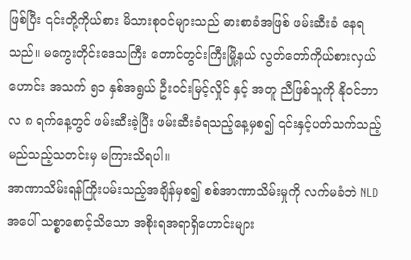ဖြစ်ပြီး ၎င်းတို့ကိုယ်စား မိသားစု၀င်များသည် ဓားစာခံအဖြစ် ဖမ်းဆီးခံ နေရသည်။ မကွေးတိုင်းဒေသကြီး တောင်တွင်းကြီးမြို့နယ် လွတ်တော်ကိုယ်စားလှယ်ဟောင်း အသက် ၅၁ နှစ်အရွယ် ဦးဝင်းမြင့်လှိုင် နှင့် အတူ ညီဖြစ်သူကို နို၀င်ဘာလ ၈ ရက်နေ့တွင် ဖမ်းဆီးခဲ့ပြီး ဖမ်းဆီးခံရသည့်နေ့မှစ၍ ၎င်းနှင့်ပတ်သက်သည့် မည်သည့်သတင်းမှ မကြားသိရပါ။
အာဏာသိမ်းရန်ကြိုးပမ်းသည့်အချိန်မှစ၍ စစ်အာဏာသိမ်းမှုကို လက်မခံဘဲ NLD အပေါ် သစ္စာစောင့်သိသော အစိုးရအရာရှိဟောင်းများ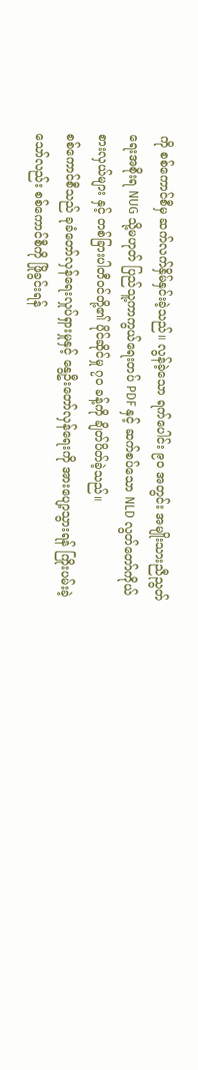ကို စစ်ကောင်စီမှ ဆက်လက်နှိမ်နှင်းခဲ့သည်။ လွန်ခဲ့သော ရက်ပေါင်း ၉၀ အတွင်း အမျိုးသားညီညွတ်ရေးအစိုးရ NUG သို့မဟုတ် ပြည်သူ့ကာကွယ်ရေးတပ် PDF နှင့် ဆက်စပ်သော NLD လွတ်တော်ကိုယ်စားလှယ်များ နှင့် တစ်ခြားပါတီ၀င်တို့၏ ပိုင်ဆိုင်မှု ၇၀ ခန့်ကို ချိတ်ပိတ်ခဲ့သည်။
စစ်ကောင်စီသည် ခုခံတော်လှန်ရေးလှုပ်ရှားမှုနှင့် နွေဦးတော်လှန်ရေးကို အားပျော့သွားရန် ကြိုးပမ်းခဲ့သော်လည်း စစ်ကောင်စီကို ဖြိုခွင်းရန်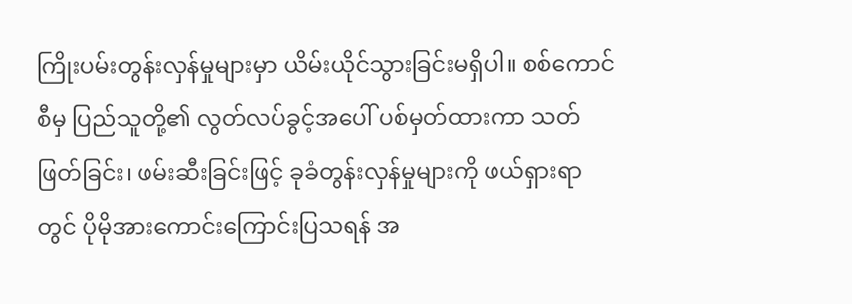ကြိုးပမ်းတွန်းလှန်မှုများမှာ ယိမ်းယိုင်သွားခြင်းမရှိပါ။ စစ်ကောင်စီမှ ပြည်သူတို့၏ လွတ်လပ်ခွင့်အပေါ် ပစ်မှတ်ထားကာ သတ်ဖြတ်ခြင်း၊ ဖမ်းဆီးခြင်းဖြင့် ခုခံတွန်းလှန်မှုများကို ဖယ်ရှားရာတွင် ပိုမိုအားကောင်းကြောင်းပြသရန် အ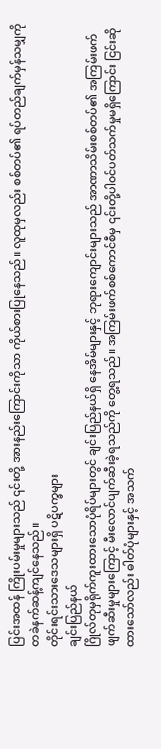ပြင်းအထန် ကြိုးပမ်းမှုများသည် ၎င်းတို့ အားနည်းကြောင်းကိုသာ ကိုယ်စားပြုနေသည်။ လူထုမှလည်း စစ်တပ်၏ ရပ်တည်ချက်မှန်သမျှကို တခဲနက်ဆန့်ကျင်နေသည်။
တိုင်းရင်းသားဒေသများရှိ ပဋိပက္ခများ
ချင်းပြည်နယ်
ဂြိုလ်တုမှရိုက်ကူးထားသောပုံရိပ်များတွင် ချင်းပြည်နယ်ရှိ နေအိမ်များနှင့် ဘုရားကျောင်းများသည် အာဏာသိမ်းစစ်တပ်၏ အကြမ်းဖက်ဖျက်ဆီးမှုများကြောင့် မီးလောင်ပျက်ဆီးခဲ့ရသည်ကို တွေ့ရသည်။ အကြမ်းဖက်စစ်ကောင်စီမှ ၎င်းတို့ပါ၀င်ပတ်သက်မှုမရှိကြောင်း ငြင်းဆိုထားသော်လည်း ဓါတ်ပုံများနှင့် အသက်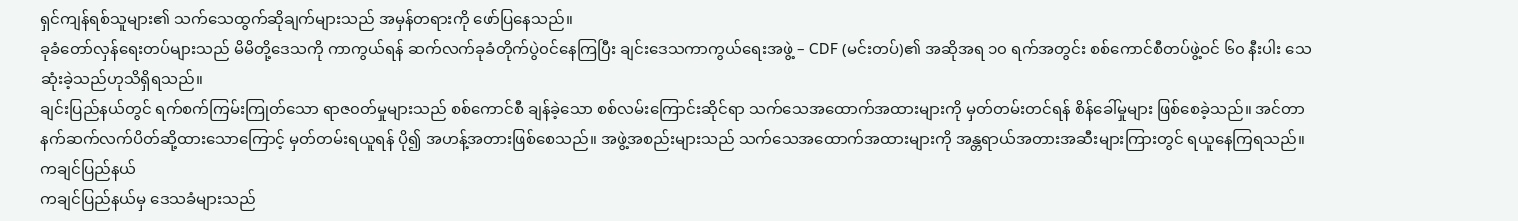ရှင်ကျန်ရစ်သူများ၏ သက်သေထွက်ဆိုချက်များသည် အမှန်တရားကို ဖော်ပြနေသည်။
ခုခံတော်လှန်ရေးတပ်များသည် မိမိတို့ဒေသကို ကာကွယ်ရန် ဆက်လက်ခုခံတိုက်ပွဲ၀င်နေကြပြီး ချင်းဒေသကာကွယ်ရေးအဖွဲ့ – CDF (မင်းတပ်)၏ အဆိုအရ ၁၀ ရက်အတွင်း စစ်ကောင်စီတပ်ဖွဲ့ဝင် ၆၀ နီးပါး သေဆုံးခဲ့သည်ဟုသိရှိရသည်။
ချင်းပြည်နယ်တွင် ရက်စက်ကြမ်းကြုတ်သော ရာဇ၀တ်မှုများသည် စစ်ကောင်စီ ချန်ခဲ့သော စစ်လမ်းကြောင်းဆိုင်ရာ သက်သေအထောက်အထားများကို မှတ်တမ်းတင်ရန် စိန်ခေါ်မှုများ ဖြစ်စေခဲ့သည်။ အင်တာနက်ဆက်လက်ပိတ်ဆို့ထားသောကြောင့် မှတ်တမ်းရယူရန် ပို၍ အဟန့်အတားဖြစ်စေသည်။ အဖွဲ့အစည်းများသည် သက်သေအထောက်အထားများကို အန္တရာယ်အတားအဆီးများကြားတွင် ရယူနေကြရသည်။
ကချင်ပြည်နယ်
ကချင်ပြည်နယ်မှ ဒေသခံများသည်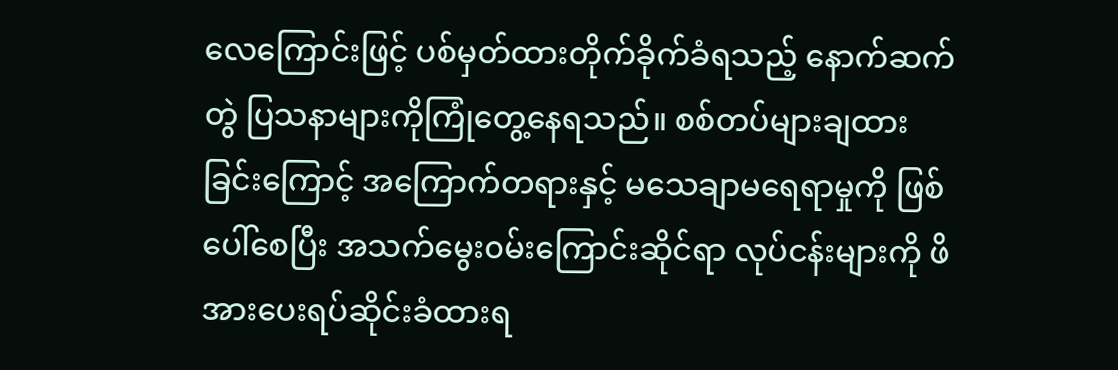လေကြောင်းဖြင့် ပစ်မှတ်ထားတိုက်ခိုက်ခံရသည့် နောက်ဆက်တွဲ ပြသနာများကိုကြုံတွေ့နေရသည်။ စစ်တပ်များချထားခြင်းကြောင့် အကြောက်တရားနှင့် မသေချာမရေရာမှုကို ဖြစ်ပေါ်စေပြီး အသက်မွေး၀မ်းကြောင်းဆိုင်ရာ လုပ်ငန်းများကို ဖိအားပေးရပ်ဆိုင်းခံထားရ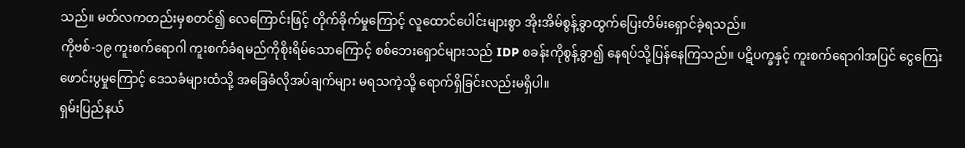သည်။ မတ်လကတည်းမှစတင်၍ လေကြောင်းဖြင့် တိုက်ခိုက်မှုကြောင့် လူထောင်ပေါင်းများစွာ အိုးအိမ်စွန့်ခွာထွက်ပြေးတိမ်းရှောင်ခဲ့ရသည်။
ကိုဗစ်-၁၉ ကူးစက်ရောဂါ ကူးစက်ခံရမည်ကိုစိုးရိမ်သောကြောင့် စစ်ဘေးရှောင်များသည် IDP စခန်းကိုစွန့်ခွာ၍ နေရပ်သို့ပြန်နေကြသည်။ ပဋိပက္ခနှင့် ကူးစက်ရောဂါအပြင် ငွေကြေးဖောင်းပွမှုကြောင့် ဒေသခံများထံသို့ အခြေခံလိုအပ်ချက်များ မရသကဲ့သို့ ရောက်ရှိခြင်းလည်းမရှိပါ။
ရှမ်းပြည်နယ်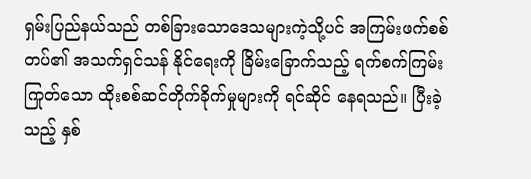ရှမ်းပြည်နယ်သည် တစ်ခြားသောဒေသများကဲ့သို့ပင် အကြမ်းဖက်စစ်တပ်၏ အသက်ရှင်သန် နိုင်ရေးကို ခြိမ်းခြောက်သည့် ရက်စက်ကြမ်းကြုတ်သော ထိုးစစ်ဆင်တိုက်ခိုက်မှုများကို ရင်ဆိုင် နေရသည်။ ပြီးခဲ့သည့် နှစ်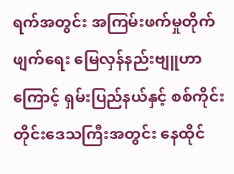ရက်အတွင်း အကြမ်းဖက်မှုတိုက်ဖျက်ရေး မြေလှန်နည်းဗျူဟာကြောင့် ရှမ်းပြည်နယ်နှင့် စစ်ကိုင်းတိုင်းဒေသကြီးအတွင်း နေထိုင်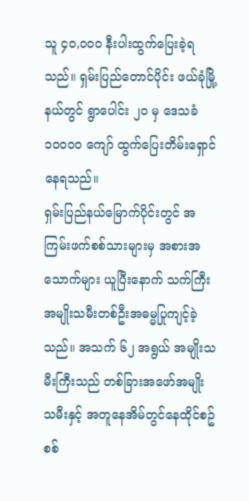သူ ၄၀,၀၀၀ နီးပါးထွက်ပြေးခဲ့ရသည်။ ရှမ်းပြည်တောင်ပိုင်း ဖယ်ခုံမြို့နယ်တွင် ရွာပေါင်း ၂၀ မှ ဒေသခံ ၁၀၀၀၀ ကျော် ထွက်ပြေးတိမ်းရှောင်နေရသည်။
ရှမ်းပြည်နယ်မြောက်ပိုင်းတွင် အကြမ်းဖက်စစ်သားများမှ အစားအသောက်များ ယူပြီးနောက် သက်ကြီး အမျိုးသမီးတစ်ဦးအဓမ္မပြုကျင့်ခဲ့သည်။ အသက် ၆၂ အရွယ် အမျိုးသမီးကြီးသည် တစ်ခြားအဖော်အမျိုးသမီးနှင့် အတူနေအိမ်တွင်နေထိုင်စဥ် စစ်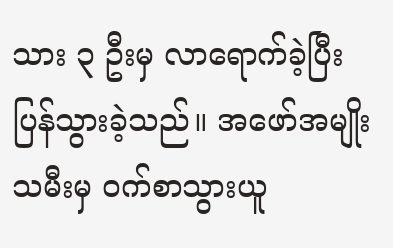သား ၃ ဦးမှ လာရောက်ခဲ့ပြီး ပြန်သွားခဲ့သည်။ အဖော်အမျိုးသမီးမှ ၀က်စာသွားယူ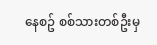နေစဥ် စစ်သားတစ်ဦးမှ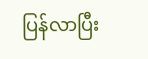ပြန်လာပြီး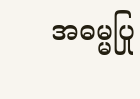အဓမ္မပြု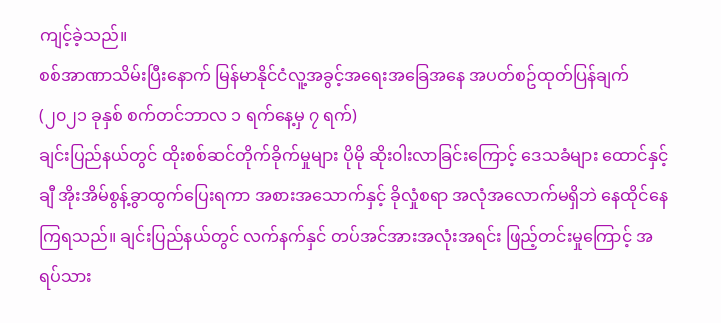ကျင့်ခဲ့သည်။
စစ်အာဏာသိမ်းပြီးနောက် မြန်မာနိုင်ငံလူ့အခွင့်အရေးအခြေအနေ အပတ်စဥ်ထုတ်ပြန်ချက် (၂၀၂၁ ခုနှစ် စက်တင်ဘာလ ၁ ရက်နေ့မှ ၇ ရက်)
ချင်းပြည်နယ်တွင် ထိုးစစ်ဆင်တိုက်ခိုက်မှုများ ပိုမို ဆိုး၀ါးလာခြင်းကြောင့် ဒေသခံများ ထောင်နှင့်ချီ အိုးအိမ်စွန့်ခွာထွက်ပြေးရကာ အစားအသောက်နှင့် ခိုလှုံစရာ အလုံအလောက်မရှိဘဲ နေထိုင်နေကြရသည်။ ချင်းပြည်နယ်တွင် လက်နက်နှင် တပ်အင်အားအလုံးအရင်း ဖြည့်တင်းမှုကြောင့် အရပ်သား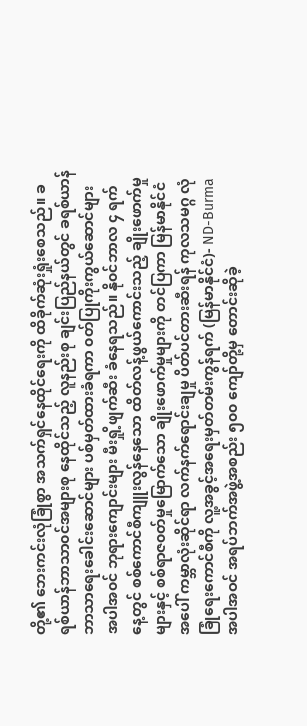တို့၏ ဘေးကင်းလုံခြုံစွာ အသက်ရှင်နေထိုင်ရေးကို ထိခိုက်ဆုံးရှုံးစေသည်။ ခရစ်ယာန်ဘာသာ၀င်အများစု နေထိုင်သည့် လူနည်းစု ချင်းပြည်နယ်တွင် ခရစ်ယာန် ဘာသာရေးခေါင်းဆောင်များ ပစ်မှတ်ထားခံရကာ ၀တ်ပြုကိုးကွယ်ဆောင်များ အပါအ၀င် ဘုရားကျောင်းများ မီးရှို့ဖျက်ဆီး ခံနေရသည်။ နို၀င်ဘာလ ၄ ရက်နေ့တွင် စစ်ကောင်စီကျူးလွန်နေသော ထိတ်လန့်ဖွယ်ကောင်းသည့် ချိုးဖောက်မှုများနှင့် စစ်ရာဇ၀တ်မှုမြောက်သော ချိုးဖောက်မှုများကို တင်ပြကာ မြန်မာနိုင်ငံအပေါ် ကမ္ဘာလုံးဆိုင်ရာ လက်နက်ရောင်းချမှု ပိတ်ပင်တားဆီးရန် ကုလသမဂ္ဂ လုံခြုံရေးကောင်စီကို လူ့အခွင့်အရေးမှတ်တမ်းကွန်ရက် (မြန်မာနိုင်ငံ)- ND-Burma အပါအဝင် အရပ်ဘက်အဖွဲ့အစည်း ၅၀၀ ကျော်တို့မှ တောင်းဆိုခဲ့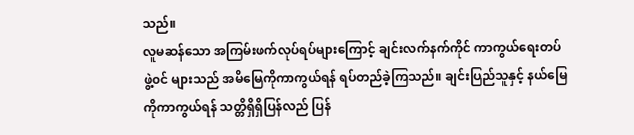သည်။
လူမဆန်သော အကြမ်းဖက်လုပ်ရပ်များကြောင့် ချင်းလက်နက်ကိုင် ကာကွယ်ရေးတပ်ဖွဲ့၀င် များသည် အမိမြေကိုကာကွယ်ရန် ရပ်တည်ခဲ့ကြသည်။ ချင်းပြည်သူနှင့် နယ်မြေကိုကာကွယ်ရန် သတ္တိရှိရှိပြန်လည် ပြန်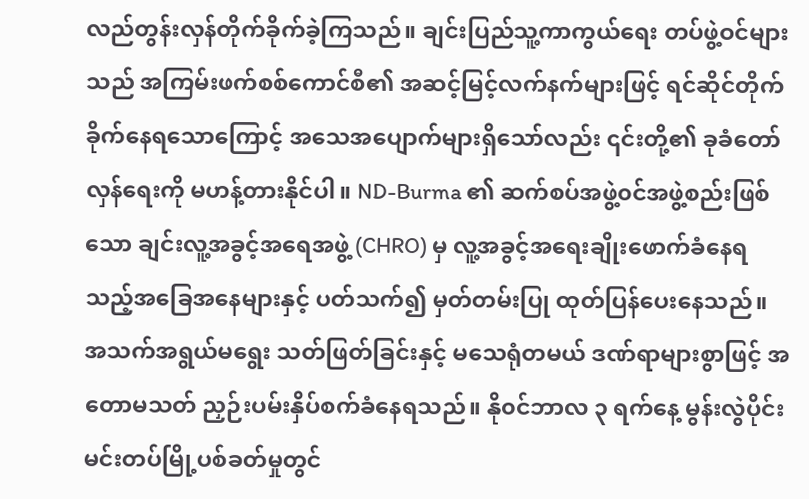လည်တွန်းလှန်တိုက်ခိုက်ခဲ့ကြသည်။ ချင်းပြည်သူ့ကာကွယ်ရေး တပ်ဖွဲ့ဝင်များသည် အကြမ်းဖက်စစ်ကောင်စီ၏ အဆင့်မြင့်လက်နက်များဖြင့် ရင်ဆိုင်တိုက်ခိုက်နေရသောကြောင့် အသေအပျောက်များရှိသော်လည်း ၎င်းတို့၏ ခုခံတော်လှန်ရေးကို မဟန့်တားနိုင်ပါ။ ND-Burma ၏ ဆက်စပ်အဖွဲ့၀င်အဖွဲ့စည်းဖြစ်သော ချင်းလူ့အခွင့်အရေအဖွဲ့ (CHRO) မှ လူ့အခွင့်အရေးချိုးဖောက်ခံနေရသည့်အခြေအနေများနှင့် ပတ်သက်၍ မှတ်တမ်းပြု ထုတ်ပြန်ပေးနေသည်။ အသက်အရွယ်မရွေး သတ်ဖြတ်ခြင်းနှင့် မသေရုံတမယ် ဒဏ်ရာများစွာဖြင့် အတောမသတ် ညှဉ်းပမ်းနှိပ်စက်ခံနေရသည်။ နို၀င်ဘာလ ၃ ရက်နေ့ မွန်းလွဲပိုင်း မင်းတပ်မြို့ပစ်ခတ်မှုတွင်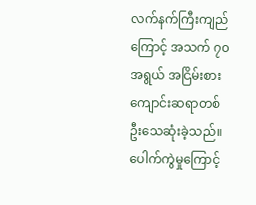လက်နက်ကြီးကျည်ကြောင့် အသက် ၇၀ အရွယ် အငြိမ်းစား ကျောင်းဆရာတစ်ဦးသေဆုံးခဲ့သည်။ ပေါက်ကွဲမှုကြောင့်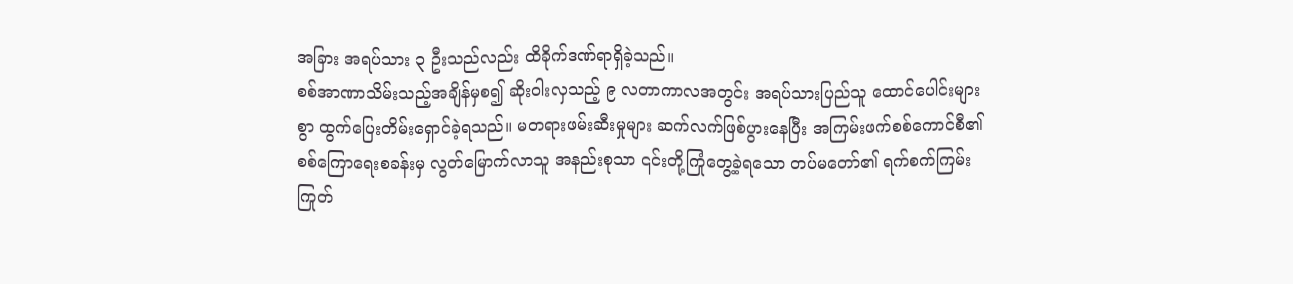အခြား အရပ်သား ၃ ဦးသည်လည်း ထိခိုက်ဒဏ်ရာရှိခဲ့သည်။
စစ်အာဏာသိမ်းသည့်အချိန်မှစ၍ ဆိုး၀ါးလှသည့် ၉ လတာကာလအတွင်း အရပ်သားပြည်သူ ထောင်ပေါင်းများစွာ ထွက်ပြေးတိမ်းရှောင်ခဲ့ရသည်။ မတရားဖမ်းဆီးမှုများ ဆက်လက်ဖြစ်ပွားနေပြီး အကြမ်းဖက်စစ်ကောင်စီ၏ စစ်ကြောရေးစခန်းမှ လွတ်မြောက်လာသူ အနည်းစုသာ ၎င်းတို့ကြုံတွေ့ခဲ့ရသော တပ်မတော်၏ ရက်စက်ကြမ်းကြုတ်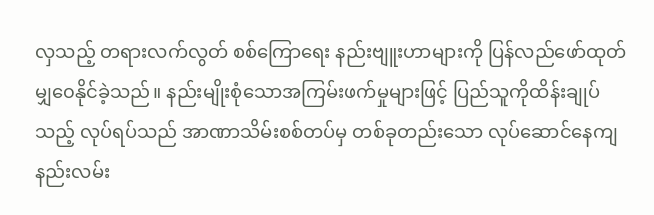လှသည့် တရားလက်လွတ် စစ်ကြောရေး နည်းဗျူးဟာများကို ပြန်လည်ဖော်ထုတ်မျှ၀ေနိုင်ခဲ့သည်။ နည်းမျိုးစုံသောအကြမ်းဖက်မှုများဖြင့် ပြည်သူကိုထိန်းချုပ်သည့် လုပ်ရပ်သည် အာဏာသိမ်းစစ်တပ်မှ တစ်ခုတည်းသော လုပ်ဆောင်နေကျ နည်းလမ်း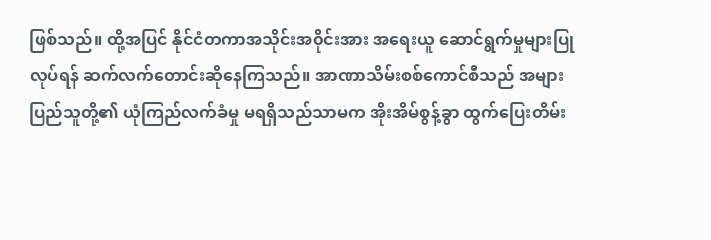ဖြစ်သည်။ ထို့အပြင် နိုင်ငံတကာအသိုင်းအ၀ိုင်းအား အရေးယူ ဆောင်ရွက်မှုများပြုလုပ်ရန် ဆက်လက်တောင်းဆိုနေကြသည်။ အာဏာသိမ်းစစ်ကောင်စီသည် အများပြည်သူတို့၏ ယုံကြည်လက်ခံမှု မရရှိသည်သာမက အိုးအိမ်စွန့်ခွာ ထွက်ပြေးတိမ်း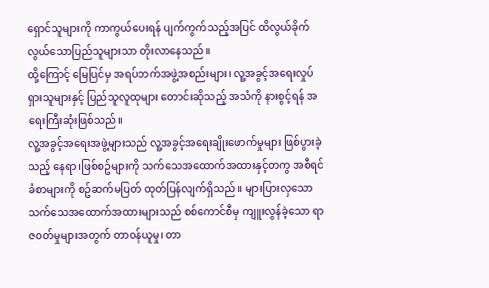ရှောင်သူများကို ကာကွယ်ပေးရန် ပျက်ကွက်သည့်အပြင် ထိလွယ်ခိုက်လွယ်သောပြည်သူများသာ တိုးလာနေသည်။
ထို့ကြောင့် မြေပြင်မှ အရပ်ဘက်အဖွဲ့အစည်းများ၊ လူ့အခွင့်အရေးလှုပ်ရှားသူများနှင့် ပြည်သူလူထုများ တောင်းဆိုသည့် အသံကို နားစွင့်ရန် အရေးကြီးဆုံးဖြစ်သည်။
လူ့အခွင့်အရေးအဖွဲ့များသည် လူ့အခွင့်အရေးချိုးဖောက်မှုများ ဖြစ်ပွားခဲ့သည့် နေရာ၊ဖြစ်စဥ်များကို သက်သေအထောက်အထားနှင့်တကွ အစီရင်ခံစာများကို စဥ်ဆက်မပြတ် ထုတ်ပြန်လျက်ရှိသည်။ များပြားလှသော သက်သေအထောက်အထားများသည် စစ်ကောင်စီမှ ကျူးလွန်ခဲ့သော ရာဇ၀တ်မှုများအတွက် တာ၀န်ယူမှု၊ တာ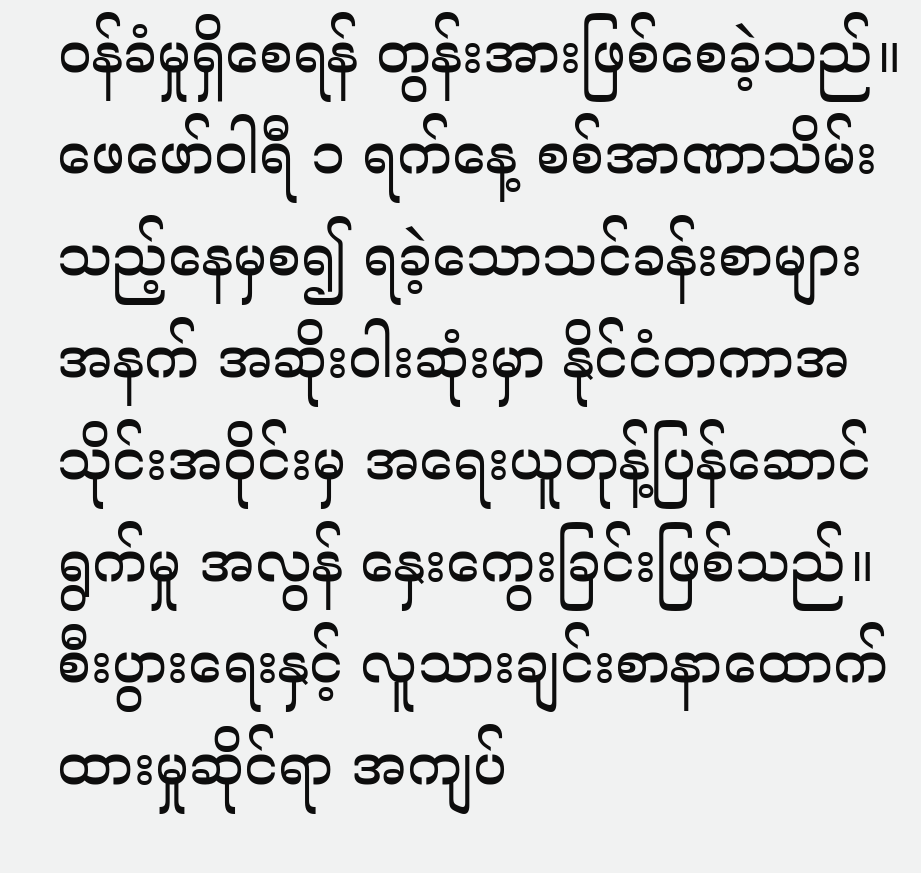၀န်ခံမှုရှိစေရန် တွန်းအားဖြစ်စေခဲ့သည်။
ဖေဖော်ဝါရီ ၁ ရက်နေ့ စစ်အာဏာသိမ်းသည့်နေမှစ၍ ရခဲ့သောသင်ခန်းစာများအနက် အဆိုး၀ါးဆုံးမှာ နိုင်ငံတကာအသိုင်းအ၀ိုင်းမှ အရေးယူတုန့်ပြန်ဆောင်ရွက်မှု အလွန် နှေးကွေးခြင်းဖြစ်သည်။ စီးပွားရေးနှင့် လူသားချင်းစာနာထောက်ထားမှုဆိုင်ရာ အကျပ်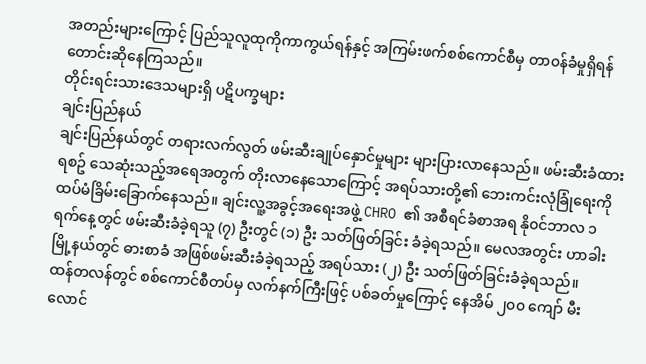အတည်းများကြောင့် ပြည်သူလူထုကိုကာကွယ်ရန်နှင့် အကြမ်းဖက်စစ်ကောင်စီမှ တာ၀န်ခံမှုရှိရန် တောင်းဆိုနေကြသည်။
တိုင်းရင်းသားဒေသများရှိ ပဋိပက္ခများ
ချင်းပြည်နယ်
ချင်းပြည်နယ်တွင် တရားလက်လွတ် ဖမ်းဆီးချုပ်နှောင်မှုများ များပြားလာနေသည်။ ဖမ်းဆီးခံထားရစဥ် သေဆုံးသည့်အရေအတွက် တိုးလာနေသောကြောင့် အရပ်သားတို့၏ ဘေးကင်းလုံခြုံရေးကို ထပ်မံခြိမ်းခြောက်နေသည်။ ချင်းလူ့အခွင့်အရေးအဖွဲ့ CHRO ၏ အစီရင်ခံစာအရ နို၀င်ဘာလ ၁ ရက်နေ့တွင် ဖမ်းဆီးခံခဲ့ရသူ (၇) ဦးတွင် (၁) ဦး သတ်ဖြတ်ခြင်း ခံခဲ့ရသည်။ မေလအတွင်း ဟာခါးမြို့နယ်တွင် ဓားစာခံ အဖြစ်ဖမ်းဆီးခံခဲ့ရသည့် အရပ်သား (၂) ဦး သတ်ဖြတ်ခြင်းခံခဲ့ရသည်။
ထန်တလန်တွင် စစ်ကောင်စီတပ်မှ လက်နက်ကြီးဖြင့် ပစ်ခတ်မှုကြောင့် နေအိမ် ၂၀၀ ကျော် မီးလောင်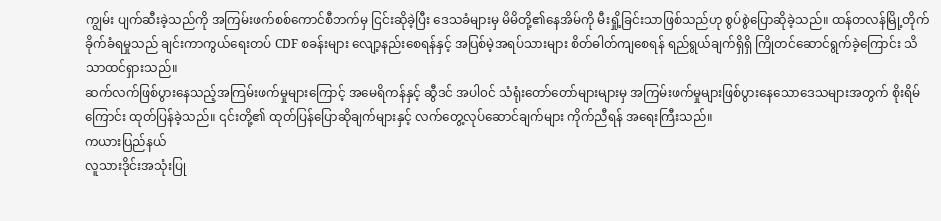ကျွမ်း ပျက်ဆီးခဲ့သည်ကို အကြမ်းဖက်စစ်ကောင်စီဘက်မှ ငြင်းဆိုခဲ့ပြီး ဒေသခံများမှ မိမိတို့၏နေအိမ်ကို မီးရှို့ခြင်းသာဖြစ်သည်ဟု စွပ်စွဲပြောဆိုခဲ့သည်။ ထန်တလန်မြို့တိုက်ခိုက်ခံရမှုသည် ချင်းကာကွယ်ရေးတပ် CDF စခန်းများ လျော့နည်းစေရန်နှင့် အပြစ်မဲ့အရပ်သားများ စိတ်ဓါတ်ကျစေရန် ရည်ရွယ်ချက်ရှိရှိ ကြိုတင်ဆောင်ရွက်ခဲ့ကြောင်း သိသာထင်ရှားသည်။
ဆက်လက်ဖြစ်ပွားနေသည့်အကြမ်းဖက်မှုများကြောင့် အမေရိကန်နှင့် ဆွီဒင် အပါ၀င် သံရုံးတော်တော်များများမှ အကြမ်းဖက်မှုများဖြစ်ပွားနေသောဒေသများအတွက် စိုးရိမ်ကြောင်း ထုတ်ပြန်ခဲ့သည်။ ၎င်းတို့၏ ထုတ်ပြန်ပြောဆိုချက်များနှင့် လက်တွေ့လုပ်ဆောင်ချက်များ ကိုက်ညီရန် အရေးကြီးသည်။
ကယားပြည်နယ်
လူသားဒိုင်းအသုံးပြု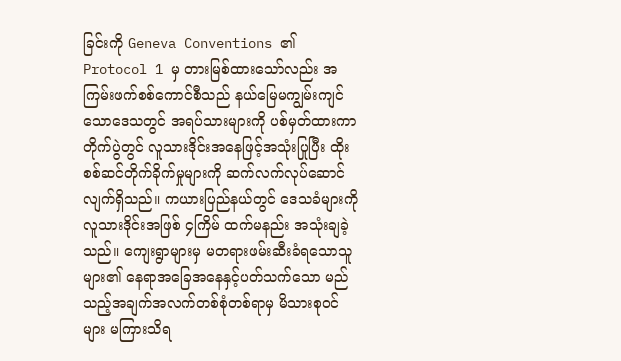ခြင်းကို Geneva Conventions ၏ Protocol 1 မှ တားမြစ်ထားသော်လည်း အကြမ်းဖက်စစ်ကောင်စီသည် နယ်မြေမကျွမ်းကျင်သောဒေသတွင် အရပ်သားများကို ပစ်မှတ်ထားကာ တိုက်ပွဲတွင် လူသားဒိုင်းအနေဖြင့်အသုံးပြုပြီး ထိုးစစ်ဆင်တိုက်ခိုက်မှုများကို ဆက်လက်လုပ်ဆောင်လျက်ရှိသည်။ ကယားပြည်နယ်တွင် ဒေသခံများကို လူသားဒိုင်းအဖြစ် ၄ကြိမ် ထက်မနည်း အသုံးချခဲ့သည်။ ကျေးရွာများမှ မတရားဖမ်းဆီးခံရသောသူများ၏ နေရာအခြေအနေနှင့်ပတ်သက်သော မည်သည့်အချက်အလက်တစ်စုံတစ်ရာမှ မိသားစုဝင်များ မကြားသိရ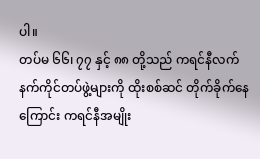ပါ။
တပ်မ ၆၆၊ ၇၇ နှင့် ၈၈ တို့သည် ကရင်နီလက်နက်ကိုင်တပ်ဖွဲ့များကို ထိုးစစ်ဆင် တိုက်ခိုက်နေကြောင်း ကရင်နီအမျိုး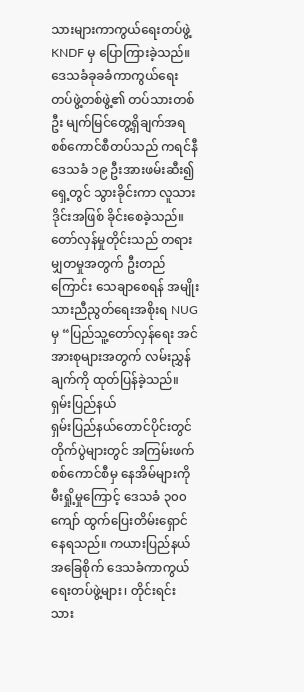သားများကာကွယ်ရေးတပ်ဖွဲ့ KNDF မှ ပြောကြားခဲ့သည်။ ဒေသခံခုခခံကာကွယ်ရေးတပ်ဖွဲ့တစ်ဖွဲ့၏ တပ်သားတစ်ဦး မျက်မြင်တွေ့ရှိချက်အရ စစ်ကောင်စီတပ်သည် ကရင်နီဒေသခံ ၁၉ ဦးအားဖမ်းဆီး၍ ရှေ့တွင် သွားခိုင်းကာ လူသားဒိုင်းအဖြစ် ခိုင်းစေခဲ့သည်။ တော်လှန်မှုတိုင်းသည် တရားမျှတမှုအတွက် ဦးတည်ကြောင်း သေချာစေရန် အမျိုးသားညီညွတ်ရေးအစိုးရ NUGမှ “ပြည်သူ့တော်လှန်ရေး အင်အားစုများအတွက် လမ်းညွှန်ချက်ကို ထုတ်ပြန်ခဲ့သည်။
ရှမ်းပြည်နယ်
ရှမ်းပြည်နယ်တောင်ပိုင်းတွင် တိုက်ပွဲများတွင် အကြမ်းဖက်စစ်ကောင်စီမှ နေအိမ်များကို မီးရှို့မှုကြောင့် ဒေသခံ ၃၀၀ ကျော် ထွက်ပြေးတိမ်းရှောင်နေရသည်။ ကယားပြည်နယ်အခြေစိုက် ဒေသခံကာကွယ်ရေးတပ်ဖွဲ့များ၊ တိုင်းရင်းသား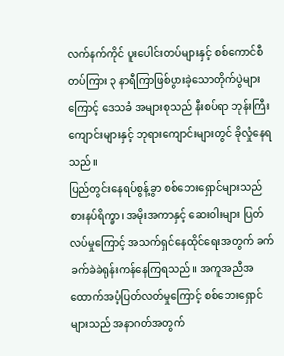လက်နက်ကိုင် ပူးပေါင်းတပ်များနှင့် စစ်ကောင်စီတပ်ကြား ၃ နာရီကြာဖြစ်ပွားခဲ့သောတိုက်ပွဲများကြောင့် ဒေသခံ အများစုသည် နီးစပ်ရာ ဘုန်းကြီးကျောင်းများနှင့် ဘုရားကျောင်းများတွင် ခိုလှုံနေရသည်။
ပြည်တွင်းနေရပ်စွန့်ခွာ စစ်ဘေးရှောင်များသည် စားနပ်ရိက္ခာ၊ အမိုးအကာနှင့် ဆေး၀ါးများ ပြတ်လပ်မှုကြောင့် အသက်ရှင်နေထိုင်ရေးအတွက် ခက်ခက်ခဲခဲရုန်းကန်နေကြရသည်။ အကူအညီအထောက်အပံ့ပြတ်လတ်မှုကြောင့် စစ်ဘေးရှောင်များသည် အနာဂတ်အတွက်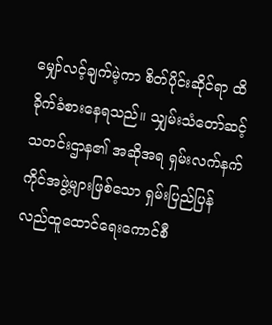မျှော်လင့်ချက်မဲ့ကာ စိတ်ပိုင်းဆိုင်ရာ ထိခိုက်ခံစားနေရသည်။ သျှမ်းသံတော်ဆင့် သတင်းဌာန၏ အဆိုအရ ရှမ်းလက်နက်ကိုင်အဖွဲ့များဖြစ်သော ရှမ်းပြည်ပြန်လည်ထူထောင်ရေးကောင်စီ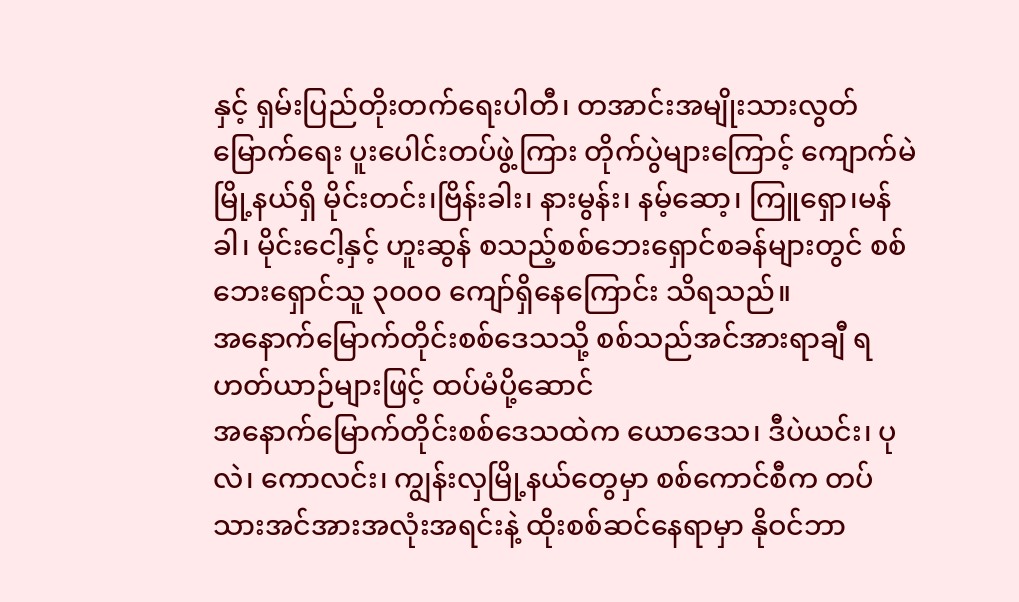နှင့် ရှမ်းပြည်တိုးတက်ရေးပါတီ၊ တအာင်းအမျိုးသားလွတ်မြောက်ရေး ပူးပေါင်းတပ်ဖွဲ့ကြား တိုက်ပွဲများကြောင့် ကျောက်မဲမြို့နယ်ရှိ မိုင်းတင်း၊ဗြိန်းခါး၊ နားမွန်း၊ နမ့်ဆော့၊ ကြူရှော၊မန်ခါ၊ မိုင်းငေါ့နှင့် ဟူးဆွန် စသည့်စစ်ဘေးရှောင်စခန်များတွင် စစ်ဘေးရှောင်သူ ၃၀၀၀ ကျော်ရှိနေကြောင်း သိရသည်။
အနောက်မြောက်တိုင်းစစ်ဒေသသို့ စစ်သည်အင်အားရာချီ ရဟတ်ယာဉ်များဖြင့် ထပ်မံပို့ဆောင်
အနောက်မြောက်တိုင်းစစ်ဒေသထဲက ယောဒေသ၊ ဒီပဲယင်း၊ ပုလဲ၊ ကောလင်း၊ ကျွန်းလှမြို့နယ်တွေမှာ စစ်ကောင်စီက တပ်သားအင်အားအလုံးအရင်းနဲ့ ထိုးစစ်ဆင်နေရာမှာ နိုဝင်ဘာ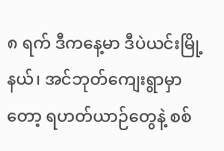၈ ရက် ဒီကနေ့မာ ဒီပဲယင်းမြို့နယ်၊ အင်ဘုတ်ကျေးရွာမှာတော့ ရဟတ်ယာဉ်တွေနဲ့ စစ်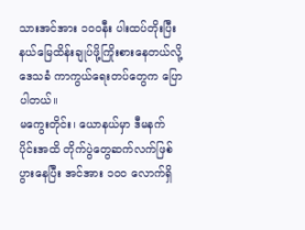သားအင်အား ၁၀၀နီး ပါးထပ်တိုးပြီး နယ်မြေထိန်းချုပ်ဖို့ကြိုးစားနေတယ်လို့ ဒေသခံ ကာကွယ်ရေးတပ်တွေက ပြောပါတယ်။
မကွေးတိုင်း၊ ယောနယ်မှာ ဒီမနက်ပိုင်းအထိ တိုက်ပွဲတွေဆက်လက်ဖြစ်ပွားနေပြီး အင်အား ၁၀၀ လောက်ရှိ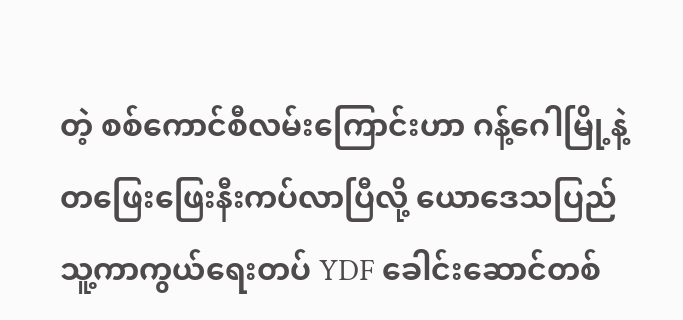တဲ့ စစ်ကောင်စီလမ်းကြောင်းဟာ ဂန့်ဂေါမြို့နဲ့ တဖြေးဖြေးနီးကပ်လာပြီလို့ ယောဒေသပြည်သူ့ကာကွယ်ရေးတပ် YDF ခေါင်းဆောင်တစ်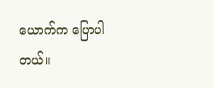ယောက်က ပြောပါတယ်။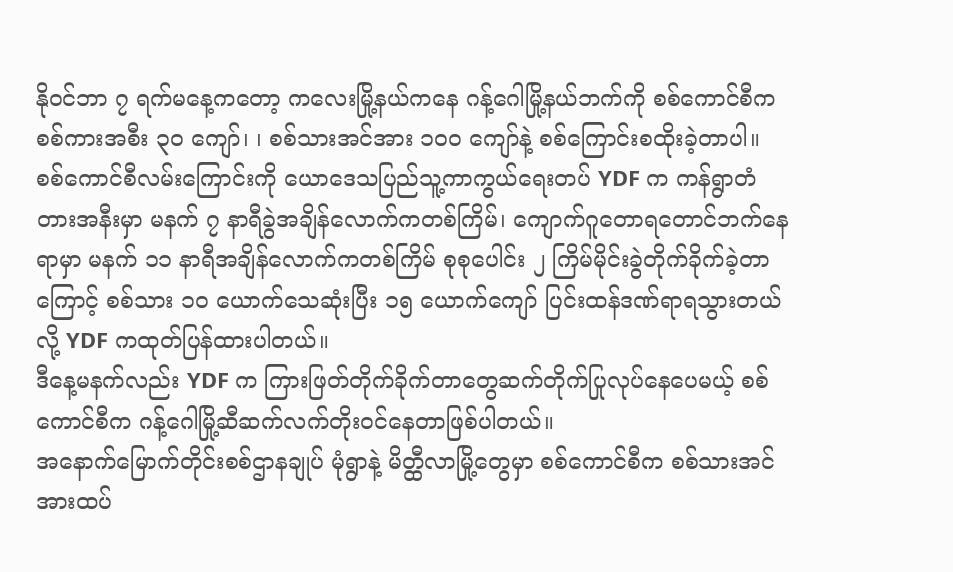နိုဝင်ဘာ ၇ ရက်မနေ့ကတော့ ကလေးမြို့နယ်ကနေ ဂန့်ဂေါမြို့နယ်ဘက်ကို စစ်ကောင်စီက စစ်ကားအစီး ၃၀ ကျော်၊ ၊ စစ်သားအင်အား ၁၀၀ ကျော်နဲ့ စစ်ကြောင်းစထိုးခဲ့တာပါ။
စစ်ကောင်စီလမ်းကြောင်းကို ယောဒေသပြည်သူ့ကာကွယ်ရေးတပ် YDF က ကန်ရွာတံတားအနီးမှာ မနက် ၇ နာရီခွဲအချိန်လောက်ကတစ်ကြိမ်၊ ကျောက်ဂူတောရတောင်ဘက်နေရာမှာ မနက် ၁၁ နာရီအချိန်လောက်ကတစ်ကြိမ် စုစုပေါင်း ၂ ကြိမ်မိုင်းခွဲတိုက်ခိုက်ခဲ့တာကြောင့် စစ်သား ၁၀ ယောက်သေဆုံးပြီး ၁၅ ယောက်ကျော် ပြင်းထန်ဒဏ်ရာရသွားတယ်လို့ YDF ကထုတ်ပြန်ထားပါတယ်။
ဒီနေ့မနက်လည်း YDF က ကြားဖြတ်တိုက်ခိုက်တာတွေဆက်တိုက်ပြုလုပ်နေပေမယ့် စစ်ကောင်စီက ဂန့်ဂေါမြို့ဆီဆက်လက်တိုးဝင်နေတာဖြစ်ပါတယ်။
အနောက်မြောက်တိုင်းစစ်ဌာနချုပ် မုံရွာနဲ့ မိတ္ထီလာမြို့တွေမှာ စစ်ကောင်စီက စစ်သားအင်အားထပ်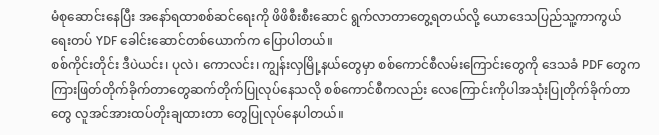မံစုဆောင်းနေပြီး အနော်ရထာစစ်ဆင်ရေးကို ဖိဖိစီးစီးဆောင် ရွက်လာတာတွေ့ရတယ်လို့ ယောဒေသပြည်သူ့ကာကွယ်ရေးတပ် YDF ခေါင်းဆောင်တစ်ယောက်က ပြောပါတယ်။
စစ်ကိုင်းတိုင်း ဒီပဲယင်း၊ ပုလဲ၊ ကောလင်း၊ ကျွန်းလှမြို့နယ်တွေမှာ စစ်ကောင်စီလမ်းကြောင်းတွေကို ဒေသခံ PDF တွေက ကြားဖြတ်တိုက်ခိုက်တာတွေဆက်တိုက်ပြုလုပ်နေသလို စစ်ကောင်စီကလည်း လေကြောင်းကိုပါအသုံးပြုတိုက်ခိုက်တာတွေ လူအင်အားထပ်တိုးချထားတာ တွေပြုလုပ်နေပါတယ်။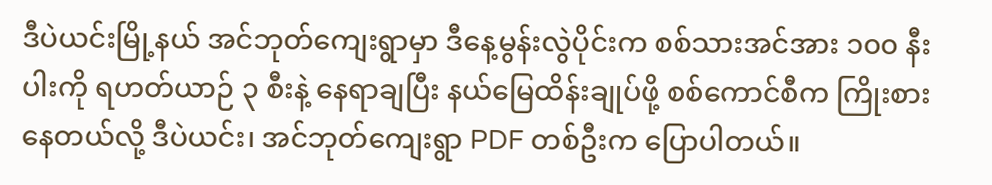ဒီပဲယင်းမြို့နယ် အင်ဘုတ်ကျေးရွာမှာ ဒီနေ့မွန်းလွဲပိုင်းက စစ်သားအင်အား ၁၀၀ နီးပါးကို ရဟတ်ယာဉ် ၃ စီးနဲ့ နေရာချပြီး နယ်မြေထိန်းချုပ်ဖို့ စစ်ကောင်စီက ကြိုးစားနေတယ်လို့ ဒီပဲယင်း၊ အင်ဘုတ်ကျေးရွာ PDF တစ်ဦးက ပြောပါတယ်။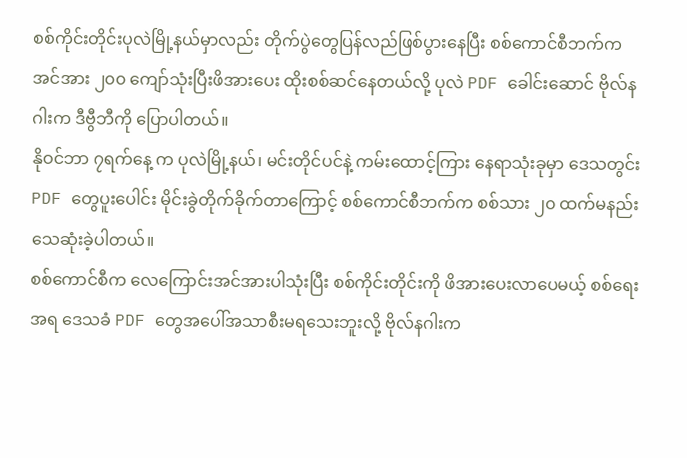စစ်ကိုင်းတိုင်းပုလဲမြို့နယ်မှာလည်း တိုက်ပွဲတွေပြန်လည်ဖြစ်ပွားနေပြီး စစ်ကောင်စီဘက်က အင်အား ၂၀၀ ကျော်သုံးပြီးဖိအားပေး ထိုးစစ်ဆင်နေတယ်လို့ ပုလဲ PDF ခေါင်းဆောင် ဗိုလ်နဂါးက ဒီဗွီဘီကို ပြောပါတယ်။
နိုဝင်ဘာ ၇ရက်နေ့ က ပုလဲမြို့နယ်၊ မင်းတိုင်ပင်နဲ့ ကမ်းထောင့်ကြား နေရာသုံးခုမှာ ဒေသတွင်း PDF တွေပူးပေါင်း မိုင်းခွဲတိုက်ခိုက်တာကြောင့် စစ်ကောင်စီဘက်က စစ်သား ၂၀ ထက်မနည်းသေဆုံးခဲ့ပါတယ်။
စစ်ကောင်စီက လေကြောင်းအင်အားပါသုံးပြီး စစ်ကိုင်းတိုင်းကို ဖိအားပေးလာပေမယ့် စစ်ရေးအရ ဒေသခံ PDF တွေအပေါ်အသာစီးမရသေးဘူးလို့ ဗိုလ်နဂါးက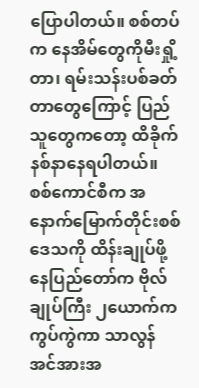ပြောပါတယ်။ စစ်တပ်က နေအိမ်တွေကိုမီးရှို့တာ၊ ရမ်းသန်းပစ်ခတ်တာတွေကြောင့် ပြည်သူတွေကတော့ ထိခိုက်နစ်နာနေရပါတယ်။
စစ်ကောင်စီက အနောက်မြောက်တိုင်းစစ်ဒေသကို ထိန်းချုပ်ဖို့ နေပြည်တော်က ဗိုလ်ချုပ်ကြီး ၂ယောက်က ကွပ်ကွဲကာ သာလွန်အင်အားအ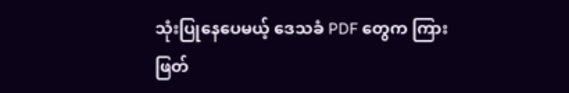သုံးပြုနေပေမယ့် ဒေသခံ PDF တွေက ကြားဖြတ်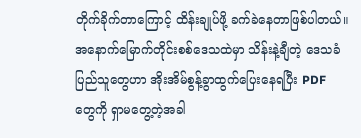တိုက်ခိုက်တာကြောင့် ထိန်းချုပ်ဖို့ ခက်ခဲနေတာဖြစ်ပါတယ်။
အနောက်မြောက်တိုင်းစစ်ဒေသထဲမှာ သိန်းနဲ့ချီတဲ့ ဒေသခံပြည်သူတွေဟာ အိုးအိမ်စွန့်ခွာထွက်ပြေးနေရပြီး PDF တွေကို ရှာမတွေ့တဲ့အခါ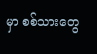မှာ စစ်သားတွေ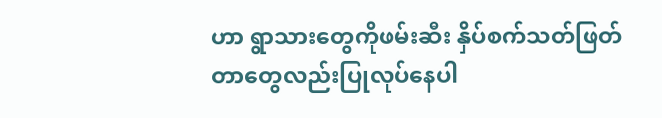ဟာ ရွာသားတွေကိုဖမ်းဆီး နှိပ်စက်သတ်ဖြတ်တာတွေလည်းပြုလုပ်နေပါ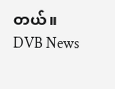တယ်။
DVB News